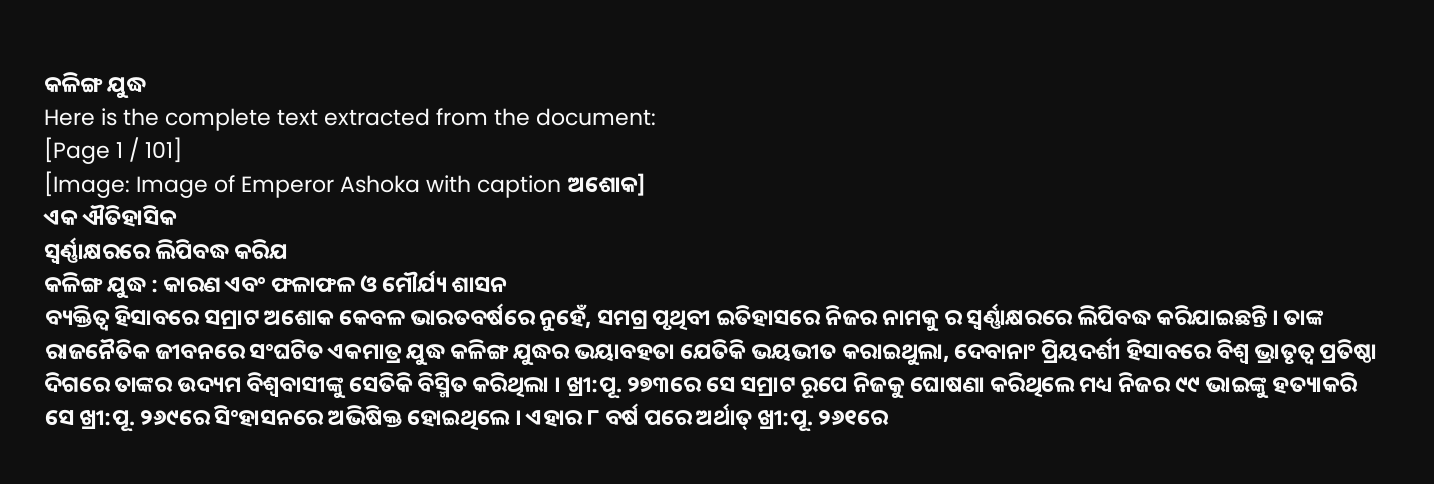କଳିଙ୍ଗ ଯୁଦ୍ଧ
Here is the complete text extracted from the document:
[Page 1 / 101]
[Image: Image of Emperor Ashoka with caption ଅଶୋକ]
ଏକ ଐତିହାସିକ
ସ୍ଵର୍ଣ୍ଣାକ୍ଷରରେ ଲିପିବଦ୍ଧ କରିଯ
କଳିଙ୍ଗ ଯୁଦ୍ଧ : କାରଣ ଏବଂ ଫଳାଫଳ ଓ ମୌର୍ଯ୍ୟ ଶାସନ
ବ୍ୟକ୍ତିତ୍ଵ ହିସାବରେ ସମ୍ରାଟ ଅଶୋକ କେବଳ ଭାରତବର୍ଷରେ ନୁହେଁ, ସମଗ୍ର ପୃଥିବୀ ଇତିହାସରେ ନିଜର ନାମକୁ ର ସ୍ଵର୍ଣ୍ଣାକ୍ଷରରେ ଲିପିବଦ୍ଧ କରିଯାଇଛନ୍ତି । ତାଙ୍କ ରାଜନୈତିକ ଜୀବନରେ ସଂଘଟିତ ଏକମାତ୍ର ଯୁଦ୍ଧ କଳିଙ୍ଗ ଯୁଦ୍ଧର ଭୟାବହତା ଯେତିକି ଭୟଭୀତ କରାଇଥୁଲା, ଦେବାନାଂ ପ୍ରିୟଦର୍ଶୀ ହିସାବରେ ବିଶ୍ଵ ଭ୍ରାତୃତ୍ଵ ପ୍ରତିଷ୍ଠା ଦିଗରେ ତାଙ୍କର ଉଦ୍ୟମ ବିଶ୍ୱବାସୀଙ୍କୁ ସେତିକି ବିସ୍ମିତ କରିଥିଲା । ଖ୍ରୀ:ପୂ. ୨୭୩ରେ ସେ ସମ୍ରାଟ ରୂପେ ନିଜକୁ ଘୋଷଣା କରିଥିଲେ ମଧ୍ୟ ନିଜର ୯୯ ଭାଇଙ୍କୁ ହତ୍ୟାକରି ସେ ଖ୍ରୀ:ପୂ. ୨୬୯ରେ ସିଂହାସନରେ ଅଭିଷିକ୍ତ ହୋଇଥିଲେ । ଏହାର ୮ ବର୍ଷ ପରେ ଅର୍ଥାତ୍ ଖ୍ରୀ:ପୂ. ୨୬୧ରେ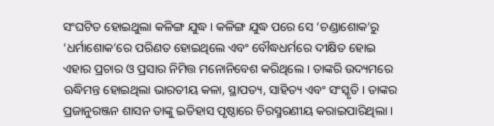ସଂଘଟିତ ହୋଇଥୁଲା କଳିଙ୍ଗ ଯୁଦ୍ଧ । କଳିଙ୍ଗ ଯୁଦ୍ଧ ପରେ ସେ ‘ଚଣ୍ଡାଶୋକ’ରୁ ‘ଧର୍ମାଶୋକ’ରେ ପରିଣତ ହୋଇଥିଲେ ଏବଂ ବୌଦ୍ଧଧର୍ମରେ ଦୀକ୍ଷିତ ହୋଇ ଏହାର ପ୍ରଚାର ଓ ପ୍ରସାର ନିମିତ୍ତ ମନୋନିବେଶ କରିଥିଲେ । ତାଙ୍କରି ଉଦ୍ୟମରେ ଋଦ୍ଧିମନ୍ତ ହୋଇଥିଲା ଭାରତୀୟ କଳା, ସ୍ଥାପତ୍ୟ, ସାହିତ୍ୟ ଏବଂ ସଂସ୍କୃତି । ତାଙ୍କର ପ୍ରଜାନୁରଞ୍ଜନ ଶାସନ ତାଙ୍କୁ ଇତିହାସ ପୃଷ୍ଠାରେ ଚିରସ୍ମରଣୀୟ କରାଇପାରିଥିଲା ।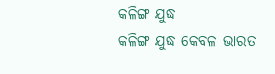କଳିଙ୍ଗ ଯୁଦ୍ଧ
କଳିଙ୍ଗ ଯୁଦ୍ଧ କେବଳ ଭାରତ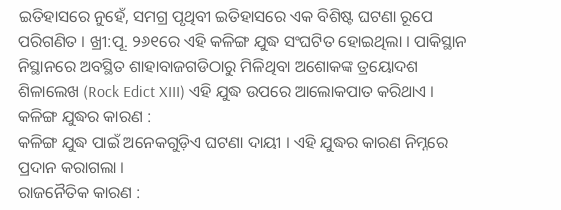ଇତିହାସରେ ନୁହେଁ, ସମଗ୍ର ପୃଥିବୀ ଇତିହାସରେ ଏକ ବିଶିଷ୍ଟ ଘଟଣା ରୂପେ ପରିଗଣିତ । ଖ୍ରୀ:ପୂ. ୨୬୧ରେ ଏହି କଳିଙ୍ଗ ଯୁଦ୍ଧ ସଂଘଟିତ ହୋଇଥିଲା । ପାକିସ୍ଥାନ ନିସ୍ଥାନରେ ଅବସ୍ଥିତ ଶାହାବାଜଗଡିଠାରୁ ମିଳିଥିବା ଅଶୋକଙ୍କ ତ୍ରୟୋଦଶ ଶିଳାଲେଖ (Rock Edict XIII) ଏହି ଯୁଦ୍ଧ ଉପରେ ଆଲୋକପାତ କରିଥାଏ ।
କଳିଙ୍ଗ ଯୁଦ୍ଧର କାରଣ :
କଳିଙ୍ଗ ଯୁଦ୍ଧ ପାଇଁ ଅନେକଗୁଡ଼ିଏ ଘଟଣା ଦାୟୀ । ଏହି ଯୁଦ୍ଧର କାରଣ ନିମ୍ନରେ ପ୍ରଦାନ କରାଗଲା ।
ରାଜନୈତିକ କାରଣ :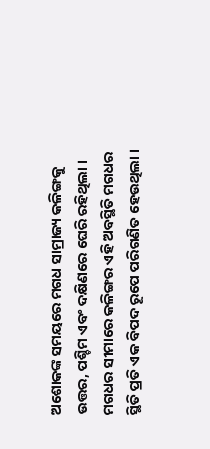ଅଶୋକଙ୍କ ସମୟରେ ମଗଧ ସାମ୍ରାଜ୍ୟ କଳିଙ୍ଗକୁ ଉତ୍ତର, ପଶ୍ଚିମ ଏବଂ ଦକ୍ଷିଣରେ ଘେରି ରହିଥିଲା । ମଗଧର ସୀମାରେ କଳିଙ୍ଗର ଏହି ଅବସ୍ଥିତି ମଗଧର ସ୍ଥିତି ପ୍ରତି ଏକ ବିପଦ ରୂପେ ପରିଗଣିତ ହେଉଥିଲା ।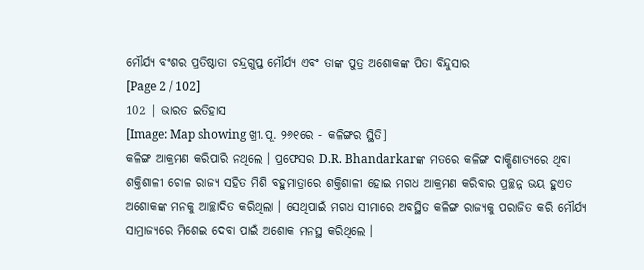ମୌର୍ଯ୍ୟ ବଂଶର ପ୍ରତିଷ୍ଠାତା ଚନ୍ଦ୍ରଗୁପ୍ତ ମୌର୍ଯ୍ୟ ଏବଂ ତାଙ୍କ ପୁତ୍ର ଅଶୋକଙ୍କ ପିତା ବିନ୍ଦୁସାର
[Page 2 / 102]
102 | ଭାରତ ଇତିହାସ
[Image: Map showing ଖ୍ରୀ.ପୂ. ୨୬୧ରେ - କଳିଙ୍ଗର ସ୍ଥିତି]
କଳିଙ୍ଗ ଆକ୍ରମଣ କରିପାରି ନଥିଲେ । ପ୍ରଫେସର D.R. Bhandarkarଙ୍କ ମତରେ କଳିଙ୍ଗ ଦାକ୍ଷିଣାତ୍ୟରେ ଥିବା ଶକ୍ତିଶାଳୀ ଚୋଳ ରାଜ୍ୟ ସହିତ ମିଶି ବହୁମାତ୍ରାରେ ଶକ୍ତିଶାଳୀ ହୋଇ ମଗଧ ଆକ୍ରମଣ କରିବାର ପ୍ରଚ୍ଛନ୍ନ ଭୟ ହୁଏତ ଅଶୋକଙ୍କ ମନକୁ ଆଚ୍ଛାଦିତ କରିଥିଲା । ସେଥିପାଇଁ ମଗଧ ସୀମାରେ ଅବସ୍ଥିତ କଳିଙ୍ଗ ରାଜ୍ୟକୁ ପରାଜିତ କରି ମୌର୍ଯ୍ୟ ସାମ୍ରାଜ୍ୟରେ ମିଶେଇ ଦେବା ପାଇଁ ଅଶୋକ ମନସ୍ଥ କରିଥିଲେ ।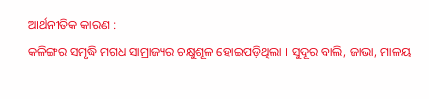ଆର୍ଥନୀତିକ କାରଣ :
କଳିଙ୍ଗର ସମୃଦ୍ଧି ମଗଧ ସାମ୍ରାଜ୍ୟର ଚକ୍ଷୁଶୂଳ ହୋଇପଡ଼ିଥିଲା । ସୁଦୂର ବାଲି, ଜାଭା, ମାଳୟ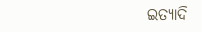ଇତ୍ୟାଦି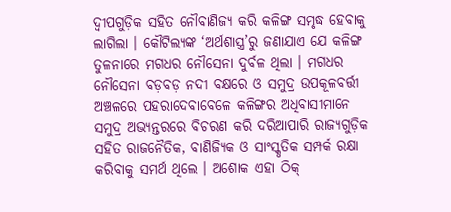ଦ୍ୱୀପଗୁଡ଼ିକ ସହିତ ନୌବାଣିଜ୍ୟ କରି କଳିଙ୍ଗ ସମୃଦ୍ଧ ହେବାକୁ ଲାଗିଲା । କୌଟିଲ୍ୟଙ୍କ ‘ଅର୍ଥଶାସ୍ତ୍ର’ରୁ ଜଣାଯାଏ ଯେ କଳିଙ୍ଗ ତୁଳନାରେ ମଗଧର ନୌସେନା ଦୁର୍ବଳ ଥିଲା । ମଗଧର ନୌସେନା ବଡ଼ବଡ଼ ନଦୀ ବକ୍ଷରେ ଓ ସମୁଦ୍ର ଉପକୂଳବର୍ତ୍ତୀ ଅଞ୍ଚଳରେ ପହରାଦେବାବେଳେ କଳିଙ୍ଗର ଅଧିବାସୀମାନେ ସମୁଦ୍ର ଅଭ୍ୟନ୍ତରରେ ବିଚରଣ କରି ଦରିଆପାରି ରାଜ୍ୟଗୁଡ଼ିକ ସହିତ ରାଜନୈତିକ, ବାଣିଜ୍ୟିକ ଓ ସାଂସ୍କୃତିକ ସମ୍ପର୍କ ରକ୍ଷା କରିବାକୁ ସମର୍ଥ ଥିଲେ । ଅଶୋକ ଏହା ଠିକ୍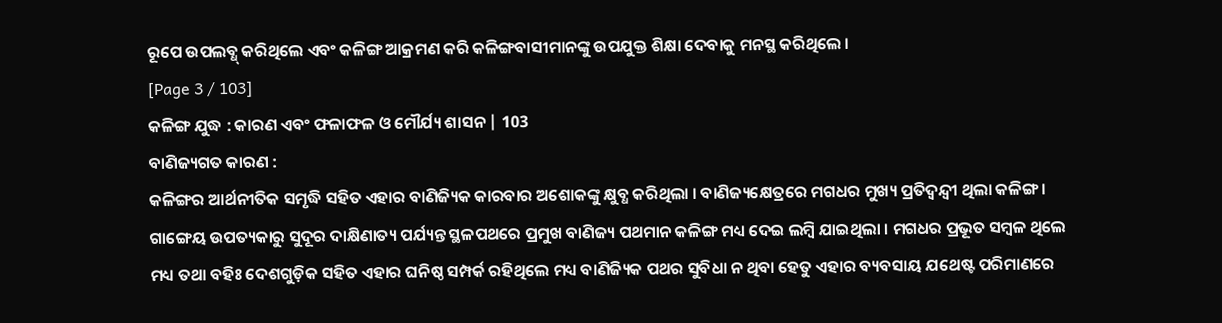ରୂପେ ଉପଲବ୍ଧ୍ କରିଥିଲେ ଏବଂ କଳିଙ୍ଗ ଆକ୍ରମଣ କରି କଳିଙ୍ଗବାସୀମାନଙ୍କୁ ଉପଯୁକ୍ତ ଶିକ୍ଷା ଦେବାକୁ ମନସ୍ଥ କରିଥିଲେ ।
[Page 3 / 103]
କଳିଙ୍ଗ ଯୁଦ୍ଧ : କାରଣ ଏବଂ ଫଳାଫଳ ଓ ମୌର୍ଯ୍ୟ ଶାସନ | 103
ବାଣିଜ୍ୟଗତ କାରଣ :
କଳିଙ୍ଗର ଆର୍ଥନୀତିକ ସମୃଦ୍ଧି ସହିତ ଏହାର ବାଣିଜ୍ୟିକ କାରବାର ଅଶୋକଙ୍କୁ କ୍ଷୁବ୍ଧ କରିଥିଲା । ବାଣିଜ୍ୟକ୍ଷେତ୍ରରେ ମଗଧର ମୁଖ୍ୟ ପ୍ରତିଦ୍ଵନ୍ଦ୍ଵୀ ଥିଲା କଳିଙ୍ଗ । ଗାଙ୍ଗେୟ ଉପତ୍ୟକାରୁ ସୁଦୂର ଦାକ୍ଷିଣାତ୍ୟ ପର୍ଯ୍ୟନ୍ତ ସ୍ଥଳପଥରେ ପ୍ରମୁଖ ବାଣିଜ୍ୟ ପଥମାନ କଳିଙ୍ଗ ମଧ୍ୟ ଦେଇ ଲମ୍ବି ଯାଇଥିଲା । ମଗଧର ପ୍ରଭୂତ ସମ୍ବଳ ଥିଲେ ମଧ୍ୟ ତଥା ବହିଃ ଦେଶଗୁଡ଼ିକ ସହିତ ଏହାର ଘନିଷ୍ଠ ସମ୍ପର୍କ ରହିଥିଲେ ମଧ୍ୟ ବାଣିଜ୍ୟିକ ପଥର ସୁବିଧା ନ ଥିବା ହେତୁ ଏହାର ବ୍ୟବସାୟ ଯଥେଷ୍ଟ ପରିମାଣରେ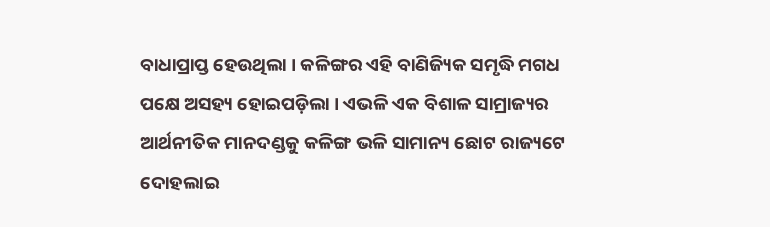ବାଧାପ୍ରାପ୍ତ ହେଉଥିଲା । କଳିଙ୍ଗର ଏହି ବାଣିଜ୍ୟିକ ସମୃଦ୍ଧି ମଗଧ ପକ୍ଷେ ଅସହ୍ୟ ହୋଇପଡ଼ିଲା । ଏଭଳି ଏକ ବିଶାଳ ସାମ୍ରାଜ୍ୟର ଆର୍ଥନୀତିକ ମାନଦଣ୍ଡକୁ କଳିଙ୍ଗ ଭଳି ସାମାନ୍ୟ ଛୋଟ ରାଜ୍ୟଟେ ଦୋହଲାଇ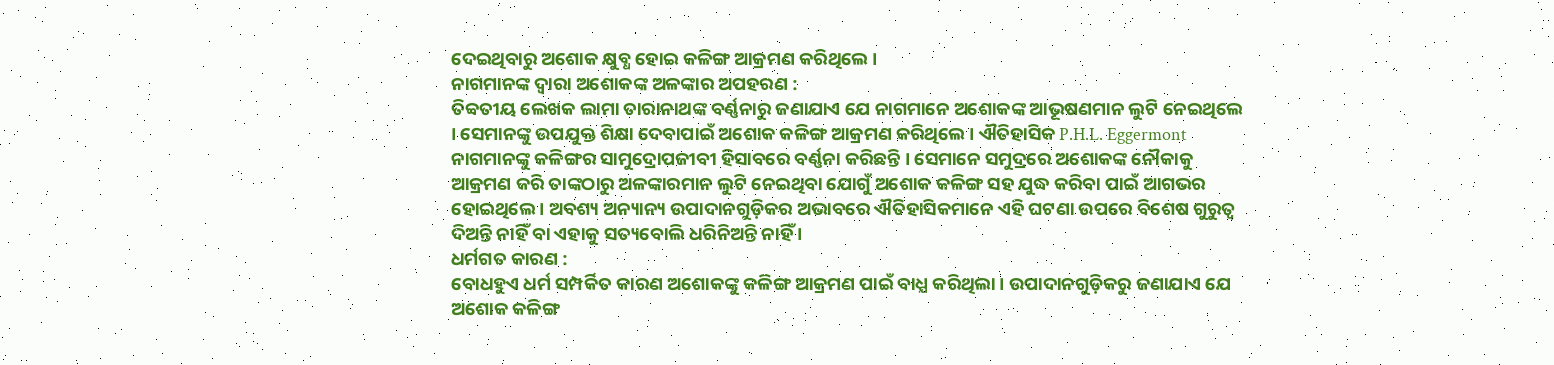ଦେଇଥିବାରୁ ଅଶୋକ କ୍ଷୁବ୍ଧ ହୋଇ କଳିଙ୍ଗ ଆକ୍ରମଣ କରିଥିଲେ ।
ନାଗମାନଙ୍କ ଦ୍ବାରା ଅଶୋକଙ୍କ ଅଳଙ୍କାର ଅପହରଣ :
ତିବ୍ବତୀୟ ଲେଖକ ଲାମା ତାରାନାଥଙ୍କ ବର୍ଣ୍ଣନାରୁ ଜଣାଯାଏ ଯେ ନାଗମାନେ ଅଶୋକଙ୍କ ଆଭୂଷଣମାନ ଲୁଟି ନେଇଥିଲେ । ସେମାନଙ୍କୁ ଉପଯୁକ୍ତ ଶିକ୍ଷା ଦେବାପାଇଁ ଅଶୋକ କଳିଙ୍ଗ ଆକ୍ରମଣ କରିଥିଲେ । ଐତିହାସିକ P.H.L. Eggermont ନାଗମାନଙ୍କୁ କଳିଙ୍ଗର ସାମୁଦ୍ରୋପଜୀବୀ ହିସାବରେ ବର୍ଣ୍ଣନା କରିଛନ୍ତି । ସେମାନେ ସମୁଦ୍ରରେ ଅଶୋକଙ୍କ ନୌକାକୁ ଆକ୍ରମଣ କରି ତାଙ୍କଠାରୁ ଅଳଙ୍କାରମାନ ଲୁଟି ନେଇଥିବା ଯୋଗୁଁ ଅଶୋକ କଳିଙ୍ଗ ସହ ଯୁଦ୍ଧ କରିବା ପାଇଁ ଆଗଭର ହୋଇଥିଲେ । ଅବଶ୍ୟ ଅନ୍ୟାନ୍ୟ ଉପାଦାନଗୁଡ଼ିକର ଅଭାବରେ ଐତିହାସିକମାନେ ଏହି ଘଟଣା ଉପରେ ବିଶେଷ ଗୁରୁତ୍ବ ଦିଅନ୍ତି ନାହିଁ ବା ଏହାକୁ ସତ୍ୟବୋଲି ଧରିନିଅନ୍ତି ନାହିଁ ।
ଧର୍ମଗତ କାରଣ :
ବୋଧହୁଏ ଧର୍ମ ସମ୍ପର୍କିତ କାରଣ ଅଶୋକଙ୍କୁ କଳିଙ୍ଗ ଆକ୍ରମଣ ପାଇଁ ବାଧ୍ଯ କରିଥିଲା । ଉପାଦାନଗୁଡ଼ିକରୁ ଜଣାଯାଏ ଯେ ଅଶୋକ କଳିଙ୍ଗ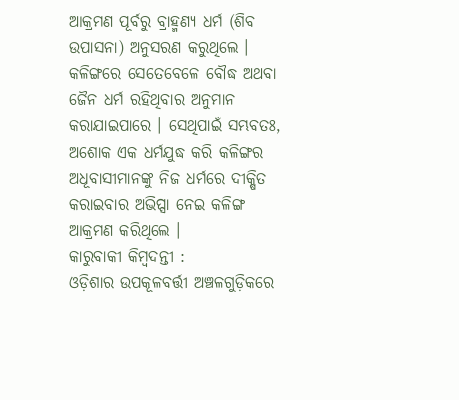ଆକ୍ରମଣ ପୂର୍ବରୁ ବ୍ରାହ୍ମଣ୍ୟ ଧର୍ମ (ଶିବ ଉପାସନା) ଅନୁସରଣ କରୁଥିଲେ । କଳିଙ୍ଗରେ ସେତେବେଳେ ବୌଦ୍ଧ ଅଥବା ଜୈନ ଧର୍ମ ରହିଥିବାର ଅନୁମାନ କରାଯାଇପାରେ । ସେଥିପାଇଁ ସମ୍ଭବତଃ, ଅଶୋକ ଏକ ଧର୍ମଯୁଦ୍ଧ କରି କଳିଙ୍ଗର ଅଧୂବାସୀମାନଙ୍କୁ ନିଜ ଧର୍ମରେ ଦୀକ୍ଷିତ କରାଇବାର ଅଭିପ୍ସା ନେଇ କଳିଙ୍ଗ ଆକ୍ରମଣ କରିଥିଲେ ।
କାରୁବାକୀ କିମ୍ବଦନ୍ତୀ :
ଓଡ଼ିଶାର ଉପକୂଳବର୍ତ୍ତୀ ଅଞ୍ଚଳଗୁଡ଼ିକରେ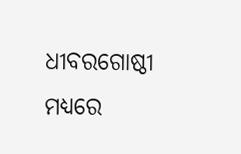ଧୀବରଗୋଷ୍ଠୀ ମଧ୍ୟରେ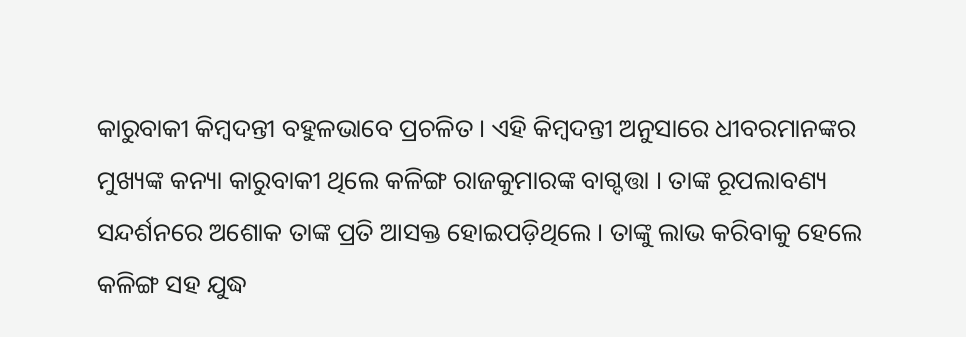କାରୁବାକୀ କିମ୍ବଦନ୍ତୀ ବହୁଳଭାବେ ପ୍ରଚଳିତ । ଏହି କିମ୍ବଦନ୍ତୀ ଅନୁସାରେ ଧୀବରମାନଙ୍କର ମୁଖ୍ୟଙ୍କ କନ୍ୟା କାରୁବାକୀ ଥିଲେ କଳିଙ୍ଗ ରାଜକୁମାରଙ୍କ ବାଗ୍ଦତ୍ତା । ତାଙ୍କ ରୂପଲାବଣ୍ୟ ସନ୍ଦର୍ଶନରେ ଅଶୋକ ତାଙ୍କ ପ୍ରତି ଆସକ୍ତ ହୋଇପଡ଼ିଥିଲେ । ତାଙ୍କୁ ଲାଭ କରିବାକୁ ହେଲେ କଳିଙ୍ଗ ସହ ଯୁଦ୍ଧ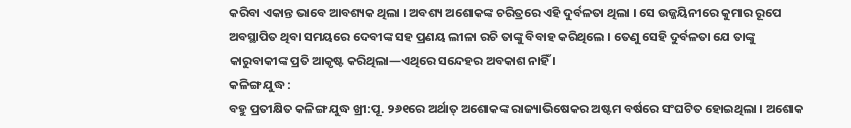କରିବା ଏକାନ୍ତ ଭାବେ ଆବଶ୍ୟକ ଥିଲା । ଅବଶ୍ୟ ଅଶୋକଙ୍କ ଚରିତ୍ରରେ ଏହି ଦୁର୍ବଳତା ଥିଲା । ସେ ଉଜ୍ଜୟିନୀରେ କୁମାର ରୂପେ ଅବସ୍ଥାପିତ ଥିବା ସମୟରେ ଦେବୀଙ୍କ ସହ ପ୍ରଣୟ ଲୀଳା ରଚି ତାଙ୍କୁ ବିବାହ କରିଥିଲେ । ତେଣୁ ସେହି ଦୁର୍ବଳତା ଯେ ତାଙ୍କୁ କାରୁବାକୀଙ୍କ ପ୍ରତି ଆକୃଷ୍ଟ କରିଥିଲା—ଏଥିରେ ସନ୍ଦେହର ଅବକାଶ ନାହିଁ ।
କଳିଙ୍ଗ ଯୁଦ୍ଧ :
ବହୁ ପ୍ରତୀକ୍ଷିତ କଳିଙ୍ଗ ଯୁଦ୍ଧ ଖ୍ରୀ:ପୂ. ୨୬୧ରେ ଅର୍ଥାତ୍ ଅଶୋକଙ୍କ ରାଜ୍ୟାଭିଷେକର ଅଷ୍ଟମ ବର୍ଷରେ ସଂଘଟିତ ହୋଇଥିଲା । ଅଶୋକ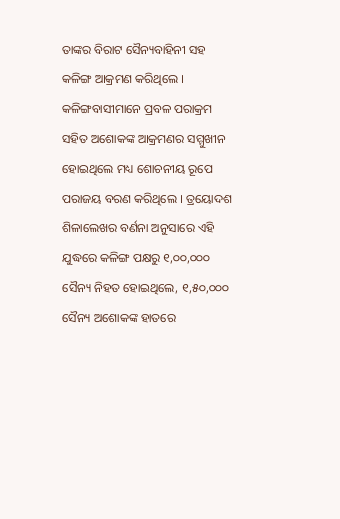ତାଙ୍କର ବିରାଟ ସୈନ୍ୟବାହିନୀ ସହ କଳିଙ୍ଗ ଆକ୍ରମଣ କରିଥିଲେ । କଳିଙ୍ଗବାସୀମାନେ ପ୍ରବଳ ପରାକ୍ରମ ସହିତ ଅଶୋକଙ୍କ ଆକ୍ରମଣର ସମ୍ମୁଖୀନ ହୋଇଥିଲେ ମଧ୍ୟ ଶୋଚନୀୟ ରୂପେ ପରାଜୟ ବରଣ କରିଥିଲେ । ତ୍ରୟୋଦଶ ଶିଳାଲେଖର ବର୍ଣନା ଅନୁସାରେ ଏହି ଯୁଦ୍ଧରେ କଳିଙ୍ଗ ପକ୍ଷରୁ ୧,୦୦,୦୦୦ ସୈନ୍ୟ ନିହତ ହୋଇଥିଲେ, ୧,୫୦,୦୦୦ ସୈନ୍ୟ ଅଶୋକଙ୍କ ହାତରେ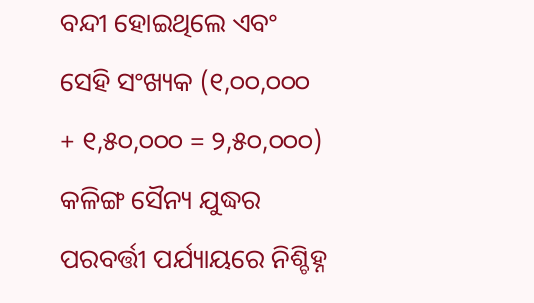ବନ୍ଦୀ ହୋଇଥିଲେ ଏବଂ ସେହି ସଂଖ୍ୟକ (୧,୦୦,୦୦୦ + ୧,୫୦,୦୦୦ = ୨,୫୦,୦୦୦) କଳିଙ୍ଗ ସୈନ୍ୟ ଯୁଦ୍ଧର ପରବର୍ତ୍ତୀ ପର୍ଯ୍ୟାୟରେ ନିଶ୍ଚିହ୍ନ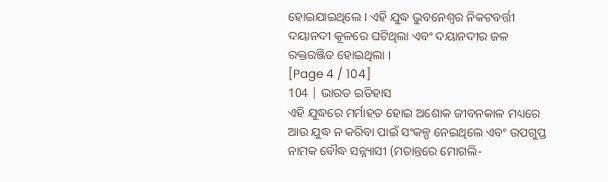ହୋଇଯାଇଥିଲେ । ଏହି ଯୁଦ୍ଧ ଭୁବନେଶ୍ଵର ନିକଟବର୍ତ୍ତୀ ଦୟାନଦୀ କୂଳରେ ଘଟିଥିଲା ଏବଂ ଦୟାନଦୀର ଜଳ ରକ୍ତରଞ୍ଜିତ ହୋଇଥିଲା ।
[Page 4 / 104]
104 | ଭାରତ ଇତିହାସ
ଏହି ଯୁଦ୍ଧରେ ମର୍ମାହତ ହୋଇ ଅଶୋକ ଜୀବନକାଳ ମଧ୍ୟରେ ଆଉ ଯୁଦ୍ଧ ନ କରିବା ପାଇଁ ସଂକଳ୍ପ ନେଇଥିଲେ ଏବଂ ଉପଗୁପ୍ତ ନାମକ ବୌଦ୍ଧ ସନ୍ନ୍ୟାସୀ (ମତାନ୍ତରେ ମୋଗଲି-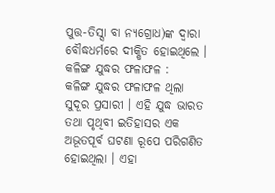ପୁତ୍ତ-ତିସ୍ସା ବା ନ୍ୟଗ୍ରୋଧ)ଙ୍କ ଦ୍ବାରା ବୌଦ୍ଧଧର୍ମରେ ଦୀକ୍ଷିତ ହୋଇଥିଲେ ।
କଳିଙ୍ଗ ଯୁଦ୍ଧର ଫଳାଫଳ :
କଳିଙ୍ଗ ଯୁଦ୍ଧର ଫଳାଫଳ ଥିଲା ସୁଦୂର ପ୍ରସାରୀ । ଏହି ଯୁଦ୍ଧ ଭାରତ ତଥା ପୃଥିବୀ ଇତିହାସର ଏକ ଅଭୂତପୂର୍ବ ଘଟଣା ରୂପେ ପରିଗଣିତ ହୋଇଥିଲା । ଏହା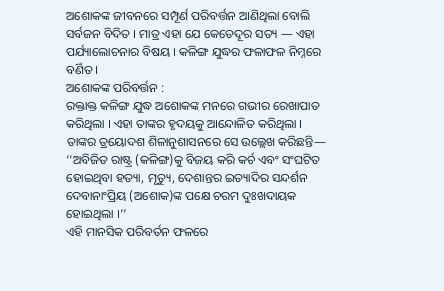ଅଶୋକଙ୍କ ଜୀବନରେ ସମ୍ପୂର୍ଣ ପରିବର୍ତ୍ତନ ଆଣିଥିଲା ବୋଲି ସର୍ବଜନ ବିଦିତ । ମାତ୍ର ଏହା ଯେ କେତେଦୂର ସତ୍ୟ — ଏହା ପର୍ଯ୍ୟାଲୋଚନାର ବିଷୟ । କଳିଙ୍ଗ ଯୁଦ୍ଧର ଫଳାଫଳ ନିମ୍ନରେ ବର୍ଣିତ ।
ଅଶୋକଙ୍କ ପରିବର୍ତ୍ତନ :
ରକ୍ତାକ୍ତ କଳିଙ୍ଗ ଯୁଦ୍ଧ ଅଶୋକଙ୍କ ମନରେ ଗଭୀର ରେଖାପାତ କରିଥିଲା । ଏହା ତାଙ୍କର ହୃଦୟକୁ ଆନ୍ଦୋଳିତ କରିଥିଲା । ତାଙ୍କର ତ୍ରୟୋଦଶ ଶିଳାନୁଶାସନରେ ସେ ଉଲ୍ଲେଖ କରିଛନ୍ତି—
‘‘ଅବିଜିତ ରାଷ୍ଟ୍ର (କଳିଙ୍ଗ)କୁ ବିଜୟ କରି କର୍ଚ ଏବଂ ସଂଘଟିତ ହୋଇଥିବା ହତ୍ୟା, ମୃତ୍ୟୁ, ଦେଶାନ୍ତର ଇତ୍ୟାଦିର ସନ୍ଦର୍ଶନ ଦେବାନାଂପ୍ରିୟ (ଅଶୋକ)ଙ୍କ ପକ୍ଷେ ଚରମ ଦୁଃଖଦାୟକ ହୋଇଥିଲା ।’’
ଏହି ମାନସିକ ପରିବର୍ତନ ଫଳରେ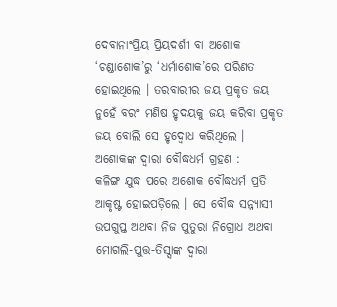ଦେବାନାଂପ୍ରିୟ ପ୍ରିୟଦର୍ଶୀ ବା ଅଶୋକ ‘ଚଣ୍ଡାଶୋକ’ରୁ ‘ଧର୍ମାଶୋକ’ରେ ପରିଣତ ହୋଇଥିଲେ । ତରବାରୀର ଜୟ ପ୍ରକୃତ ଜୟ ନୁହେଁ ବରଂ ମଣିଷ ହୃଦୟକୁ ଜୟ କରିବା ପ୍ରକୃତ ଜୟ ବୋଲି ସେ ହୃଦ୍ବୋଧ କରିଥିଲେ ।
ଅଶୋକଙ୍କ ଦ୍ୱାରା ବୌଦ୍ଧଧର୍ମ ଗ୍ରହଣ :
କଳିଙ୍ଗ ଯୁଦ୍ଧ ପରେ ଅଶୋକ ବୌଦ୍ଧଧର୍ମ ପ୍ରତି ଆକୃଷ୍ଟ ହୋଇପଡ଼ିଲେ । ସେ ବୌଦ୍ଧ ସନ୍ନ୍ୟାସୀ ଉପଗୁପ୍ତ ଅଥବା ନିଜ ପୁତୁରା ନିଗ୍ରୋଧ ଅଥବା ମୋଗଲି-ପୁତ୍ତ-ତିସ୍ସାଙ୍କ ଦ୍ବାରା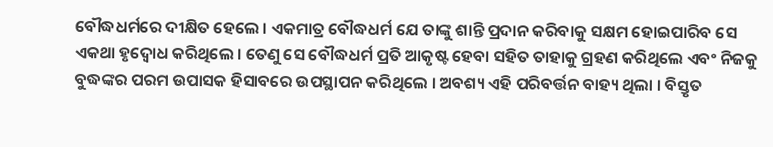ବୌଦ୍ଧଧର୍ମରେ ଦୀକ୍ଷିତ ହେଲେ । ଏକମାତ୍ର ବୌଦ୍ଧଧର୍ମ ଯେ ତାଙ୍କୁ ଶାନ୍ତି ପ୍ରଦାନ କରିବାକୁ ସକ୍ଷମ ହୋଇପାରିବ ସେ ଏକଥା ହୃଦ୍ବୋଧ କରିଥିଲେ । ତେଣୁ ସେ ବୌଦ୍ଧଧର୍ମ ପ୍ରତି ଆକୃଷ୍ଟ ହେବା ସହିତ ତାହାକୁ ଗ୍ରହଣ କରିଥିଲେ ଏବଂ ନିଜକୁ ବୁଦ୍ଧଙ୍କର ପରମ ଉପାସକ ହିସାବରେ ଉପସ୍ଥାପନ କରିଥିଲେ । ଅବଶ୍ୟ ଏହି ପରିବର୍ତ୍ତନ ବାହ୍ୟ ଥିଲା । ବିସ୍ତୃତ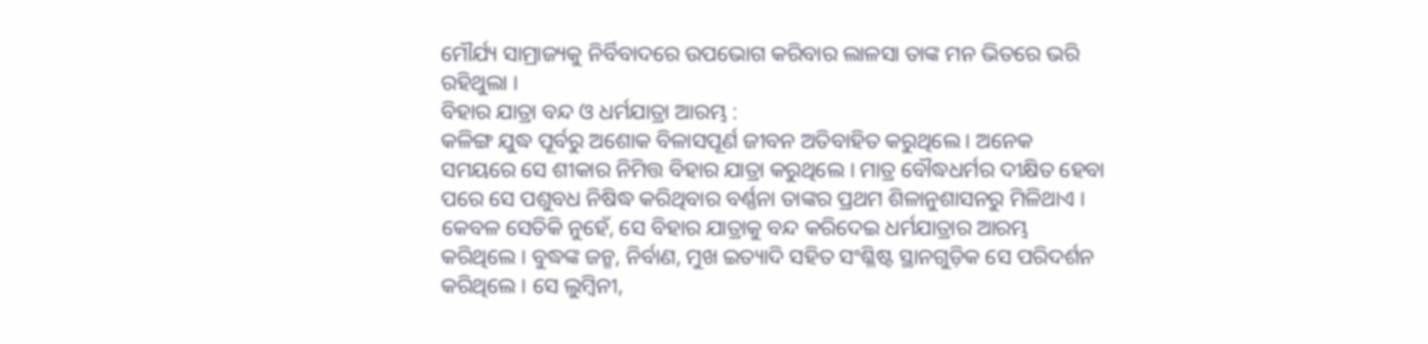ମୌର୍ଯ୍ୟ ସାମ୍ରାଜ୍ୟକୁ ନିର୍ବିବାଦରେ ଉପଭୋଗ କରିବାର ଲାଳସା ତାଙ୍କ ମନ ଭିତରେ ଭରି ରହିଥୁଲା ।
ବିହାର ଯାତ୍ରା ବନ୍ଦ ଓ ଧର୍ମଯାତ୍ରା ଆରମ୍ଭ :
କଳିଙ୍ଗ ଯୁଦ୍ଧ ପୂର୍ବରୁ ଅଶୋକ ବିଳାସପୂର୍ଣ ଜୀବନ ଅତିବାହିତ କରୁଥିଲେ । ଅନେକ ସମୟରେ ସେ ଶୀକାର ନିମିତ୍ତ ବିହାର ଯାତ୍ରା କରୁଥିଲେ । ମାତ୍ର ବୌଦ୍ଧଧର୍ମର ଦୀକ୍ଷିତ ହେବା ପରେ ସେ ପଶୁବଧ ନିଷିଦ୍ଧ କରିଥିବାର ବର୍ଣ୍ଣନା ତାଙ୍କର ପ୍ରଥମ ଶିଳାନୁଶାସନରୁ ମିଳିଥାଏ । କେବଳ ସେତିକି ନୁହେଁ, ସେ ବିହାର ଯାତ୍ରାକୁ ବନ୍ଦ କରିଦେଇ ଧର୍ମଯାତ୍ରାର ଆରମ୍ଭ କରିଥିଲେ । ବୁଦ୍ଧଙ୍କ ଜନ୍ମ, ନିର୍ବାଣ, ମୁଖ ଇତ୍ୟାଦି ସହିତ ସଂଶ୍ଳିଷ୍ଟ ସ୍ଥାନଗୁଡ଼ିକ ସେ ପରିଦର୍ଶନ କରିଥିଲେ । ସେ ଲୁମ୍ବିନୀ,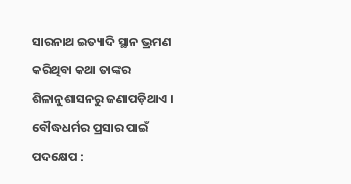ସାରନାଥ ଇତ୍ୟାଦି ସ୍ଥାନ ଭ୍ରମଣ କରିଥିବା କଥା ତାଙ୍କର ଶିଳାନୁଶାସନରୁ ଜଣାପଡ଼ିଥାଏ ।
ବୌଦ୍ଧଧର୍ମର ପ୍ରସାର ପାଇଁ ପଦକ୍ଷେପ :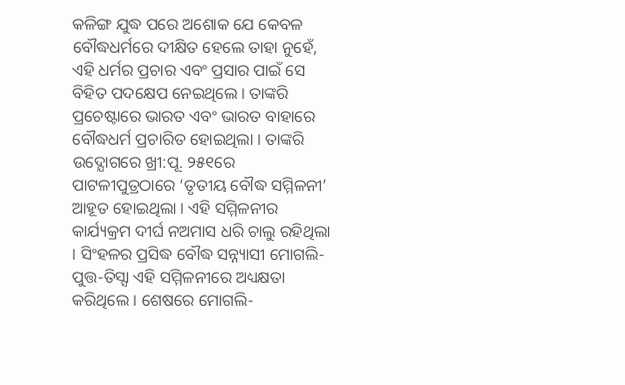କଳିଙ୍ଗ ଯୁଦ୍ଧ ପରେ ଅଶୋକ ଯେ କେବଳ ବୌଦ୍ଧଧର୍ମରେ ଦୀକ୍ଷିତ ହେଲେ ତାହା ନୁହେଁ, ଏହି ଧର୍ମର ପ୍ରଚାର ଏବଂ ପ୍ରସାର ପାଇଁ ସେ ବିହିତ ପଦକ୍ଷେପ ନେଇଥିଲେ । ତାଙ୍କରି ପ୍ରଚେଷ୍ଟାରେ ଭାରତ ଏବଂ ଭାରତ ବାହାରେ ବୌଦ୍ଧଧର୍ମ ପ୍ରଚାରିତ ହୋଇଥିଲା । ତାଙ୍କରି ଉଦ୍ଯୋଗରେ ଖ୍ରୀ:ପୂ. ୨୫୧ରେ ପାଟଳୀପୁତ୍ରଠାରେ ‘ତୃତୀୟ ବୌଦ୍ଧ ସମ୍ମିଳନୀ’ ଆହୂତ ହୋଇଥିଲା । ଏହି ସମ୍ମିଳନୀର କାର୍ଯ୍ୟକ୍ରମ ଦୀର୍ଘ ନଅମାସ ଧରି ଚାଲୁ ରହିଥିଲା । ସିଂହଳର ପ୍ରସିଦ୍ଧ ବୌଦ୍ଧ ସନ୍ନ୍ୟାସୀ ମୋଗଲି-ପୁତ୍ତ-ତିସ୍ସା ଏହି ସମ୍ମିଳନୀରେ ଅଧ୍ୟକ୍ଷତା କରିଥିଲେ । ଶେଷରେ ମୋଗଲି-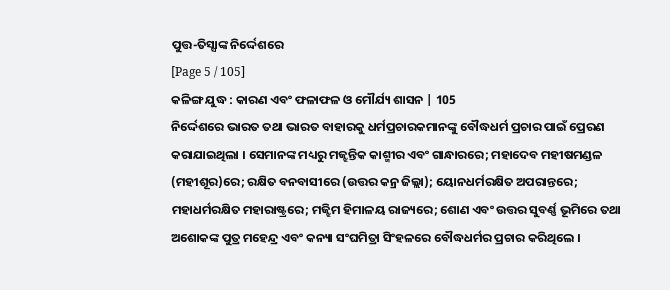ପୁତ୍ତ-ତିସ୍ସାଙ୍କ ନିର୍ଦ୍ଦେଶରେ
[Page 5 / 105]
କଳିଙ୍ଗ ଯୁଦ୍ଧ : କାରଣ ଏବଂ ଫଳାଫଳ ଓ ମୌର୍ଯ୍ୟ ଶାସନ | 105
ନିର୍ଦ୍ଦେଶରେ ଭାରତ ତଥା ଭାରତ ବାହାରକୁ ଧର୍ମପ୍ରଚାରକମାନଙ୍କୁ ବୌଦ୍ଧଧର୍ମ ପ୍ରଚାର ପାଇଁ ପ୍ରେରଣ କରାଯାଇଥିଲା । ସେମାନଙ୍କ ମଧ୍ୟରୁ ମଜ୍ଝନ୍ତିକ କାଶ୍ମୀର ଏବଂ ଗାନ୍ଧାରରେ; ମହାଦେବ ମହୀଷମଣ୍ଡଳ (ମହୀଶୂର)ରେ; ରକ୍ଷିତ ବନବାସୀରେ (ଉତ୍ତର କନ୍ର ଜିଲ୍ଲା); ୟୋନଧର୍ମରକ୍ଷିତ ଅପରାନ୍ତରେ; ମହାଧର୍ମରକ୍ଷିତ ମହାରାଷ୍ଟ୍ରରେ; ମଜ୍ଝିମ ହିମାଳୟ ରାଜ୍ୟରେ; ଶୋଣ ଏବଂ ଉତ୍ତର ସୁବର୍ଣ୍ଣ ଭୂମିରେ ତଥା ଅଶୋକଙ୍କ ପୁତ୍ର ମହେନ୍ଦ୍ର ଏବଂ କନ୍ୟା ସଂଘମିତ୍ରା ସିଂହଳରେ ବୌଦ୍ଧଧର୍ମର ପ୍ରଚାର କରିଥିଲେ ।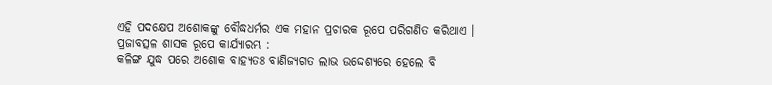ଏହି ପଦକ୍ଷେପ ଅଶୋକଙ୍କୁ ବୌଦ୍ଧଧର୍ମର ଏକ ମହାନ ପ୍ରଚାରକ ରୂପେ ପରିଗଣିତ କରିଥାଏ ।
ପ୍ରଜାବତ୍ସଳ ଶାସକ ରୂପେ କାର୍ଯ୍ୟାରମ୍ଭ :
କଳିଙ୍ଗ ଯୁଦ୍ଧ ପରେ ଅଶୋକ ବାହ୍ୟତଃ ବାଣିଜ୍ୟଗତ ଲାଭ ଉଦ୍ଦେଶ୍ୟରେ ହେଲେ ବି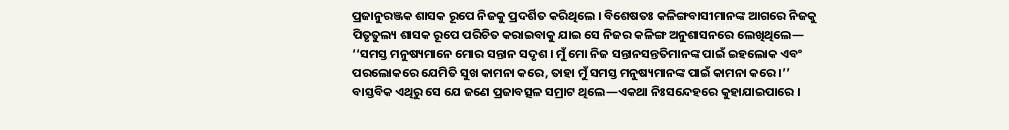ପ୍ରଜାନୁରଞ୍ଜକ ଶାସକ ରୂପେ ନିଜକୁ ପ୍ରଦର୍ଶିତ କରିଥିଲେ । ବିଶେଷତଃ କଳିଙ୍ଗବାସୀମାନଙ୍କ ଆଗରେ ନିଜକୁ ପିତୃତୁଲ୍ୟ ଶାସକ ରୂପେ ପରିଚିତ କରାଇବାକୁ ଯାଇ ସେ ନିଜର କଳିଙ୍ଗ ଅନୁଶାସନରେ ଲେଖିଥିଲେ—
‘‘ସମସ୍ତ ମନୁଷ୍ୟମାନେ ମୋର ସନ୍ତାନ ସଦୃଶ । ମୁଁ ମୋ ନିଜ ସନ୍ତାନସନ୍ତତିମାନଙ୍କ ପାଇଁ ଇହଲୋକ ଏବଂ ପରଲୋକରେ ଯେମିତି ସୁଖ କାମନା କରେ, ତାହା ମୁଁ ସମସ୍ତ ମନୁଷ୍ୟମାନଙ୍କ ପାଇଁ କାମନା କରେ ।’’
ବାସ୍ତବିକ ଏଥିରୁ ସେ ଯେ ଜଣେ ପ୍ରଜାବତ୍ସଳ ସମ୍ରାଟ ଥିଲେ—ଏକଥା ନିଃସନ୍ଦେହରେ କୁହାଯାଇପାରେ ।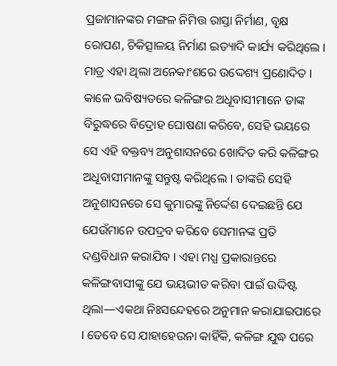ପ୍ରଜାମାନଙ୍କର ମଙ୍ଗଳ ନିମିତ୍ତ ରାସ୍ତା ନିର୍ମାଣ, ବୃକ୍ଷ ରୋପଣ, ଚିକିତ୍ସାଳୟ ନିର୍ମାଣ ଇତ୍ୟାଦି କାର୍ଯ୍ୟ କରିଥିଲେ । ମାତ୍ର ଏହା ଥିଲା ଅନେକାଂଶରେ ଉଦ୍ଦେଶ୍ୟ ପ୍ରଣୋଦିତ । କାଳେ ଭବିଷ୍ୟତରେ କଳିଙ୍ଗର ଅଧୂବାସୀମାନେ ତାଙ୍କ ବିରୁଦ୍ଧରେ ବିଦ୍ରୋହ ଘୋଷଣା କରିବେ, ସେହି ଭୟରେ ସେ ଏହି ବକ୍ତବ୍ୟ ଅନୁଶାସନରେ ଖୋଦିତ କରି କଳିଙ୍ଗର ଅଧୂବାସୀମାନଙ୍କୁ ସନ୍ତୁଷ୍ଟ କରିଥିଲେ । ତାଙ୍କରି ସେହି ଅନୁଶାସନରେ ସେ କୁମାରଙ୍କୁ ନିର୍ଦ୍ଦେଶ ଦେଇଛନ୍ତି ଯେ ଯେଉଁମାନେ ଉପଦ୍ରବ କରିବେ ସେମାନଙ୍କ ପ୍ରତି ଦଣ୍ଡବିଧାନ କରାଯିବ । ଏହା ମଧ୍ଯ ପ୍ରକାରାନ୍ତରେ କଳିଙ୍ଗବାସୀଙ୍କୁ ଯେ ଭୟଭୀତ କରିବା ପାଇଁ ଉଦ୍ଦିଷ୍ଟ ଥିଲା—ଏକଥା ନିଃସନ୍ଦେହରେ ଅନୁମାନ କରାଯାଇପାରେ । ତେବେ ସେ ଯାହାହେଉନା କାହିଁକି, କଳିଙ୍ଗ ଯୁଦ୍ଧ ପରେ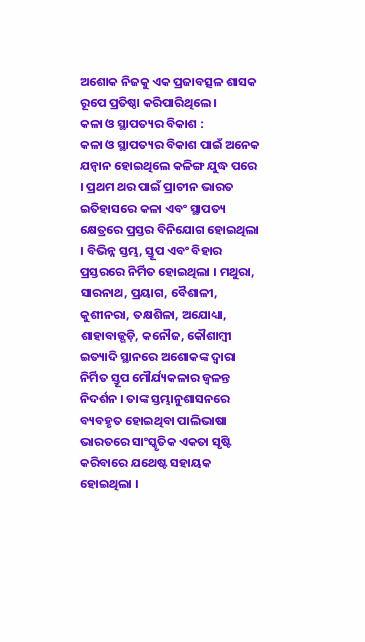ଅଶୋକ ନିଜକୁ ଏକ ପ୍ରଜାବତ୍ସଳ ଶାସକ ରୂପେ ପ୍ରତିଷ୍ଠା କରିପାରିଥିଲେ ।
କଳା ଓ ସ୍ଥାପତ୍ୟର ବିକାଶ :
କଳା ଓ ସ୍ଥାପତ୍ୟର ବିକାଶ ପାଇଁ ଅନେକ ଯନ୍ବାନ ହୋଇଥିଲେ କଳିଙ୍ଗ ଯୁଦ୍ଧ ପରେ । ପ୍ରଥମ ଥର ପାଇଁ ପ୍ରାଚୀନ ଭାରତ ଇତିହାସରେ କଳା ଏବଂ ସ୍ଥାପତ୍ୟ କ୍ଷେତ୍ରରେ ପ୍ରସ୍ତର ବିନିଯୋଗ ହୋଇଥିଲା । ବିଭିନ୍ନ ସ୍ତମ୍ଭ, ସ୍ତୂପ ଏବଂ ବିହାର ପ୍ରସ୍ତରରେ ନିର୍ମିତ ହୋଇଥିଲା । ମଥୁରା, ସାରନାଥ, ପ୍ରୟାଗ, ବୈଶାଳୀ, କୁଶୀନରା, ତକ୍ଷଶିଳା, ଅଯୋଧ୍ୟା, ଶାହାବାଜ୍ଗଡ଼ି, କନୌଜ, କୌଶାମ୍ବୀ ଇତ୍ୟାଦି ସ୍ଥାନରେ ଅଶୋକଙ୍କ ଦ୍ବାରା ନିର୍ମିତ ସ୍ତୂପ ମୌର୍ଯ୍ୟକଳାର ଜ୍ଵଳନ୍ତ ନିଦର୍ଶନ । ତାଙ୍କ ସ୍ତମ୍ଭାନୁଶାସନରେ ବ୍ୟବହୃତ ହୋଇଥିବା ପାଲିଭାଷା ଭାରତରେ ସାଂସ୍କୃତିକ ଏକତା ସୃଷ୍ଟି କରିବାରେ ଯଥେଷ୍ଟ ସହାୟକ ହୋଇଥିଲା ।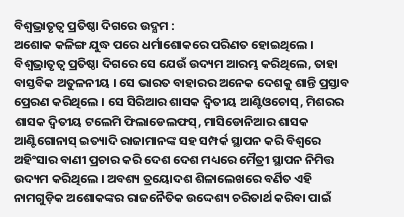ବିଶ୍ବଭ୍ରାତୃତ୍ଵ ପ୍ରତିଷ୍ଠା ଦିଗରେ ଉଦ୍ଯମ :
ଅଶୋକ କଳିଙ୍ଗ ଯୁଦ୍ଧ ପରେ ଧର୍ମାଶୋକରେ ପରିଣତ ହୋଇଥିଲେ । ବିଶ୍ୱଭ୍ରାତୃତ୍ଵ ପ୍ରତିଷ୍ଠା ଦିଗରେ ସେ ଯେଉଁ ଉଦ୍ୟମ ଆରମ୍ଭ କରିଥିଲେ, ତାହା ବାସ୍ତବିକ ଅତୁଳନୀୟ । ସେ ଭାରତ ବାହାରର ଅନେକ ଦେଶକୁ ଶାନ୍ତି ପ୍ରସ୍ତାବ ପ୍ରେରଣ କରିଥିଲେ । ସେ ସିରିଆର ଶାସକ ଦ୍ବିତୀୟ ଆଣ୍ଟିଓଚୋସ୍, ମିଶରର ଶାସକ ଦ୍ଵିତୀୟ ଟଲେମି ଫିଲାଡେଲଫସ୍, ମାସିଡୋନିଆର ଶାସକ ଆଣ୍ଟିଗୋନାସ୍ ଇତ୍ୟାଦି ରାଜାମାନଙ୍କ ସହ ସମ୍ପର୍କ ସ୍ଥାପନ କରି ବିଶ୍ଵରେ ଅହିଂସାର ବାଣୀ ପ୍ରଚାର କରି ଦେଶ ଦେଶ ମଧ୍ୟରେ ମୈତ୍ରୀ ସ୍ଥାପନ ନିମିତ୍ତ ଉଦ୍ୟମ କରିଥିଲେ । ଅବଶ୍ୟ ତ୍ରୟୋଦଶ ଶିଳାଲେଖରେ ବର୍ଣିତ ଏହି ନାମଗୁଡ଼ିକ ଅଶୋକଙ୍କର ରାଜନୈତିକ ଉଦ୍ଦେଶ୍ୟ ଚରିତାର୍ଥ କରିବା ପାଇଁ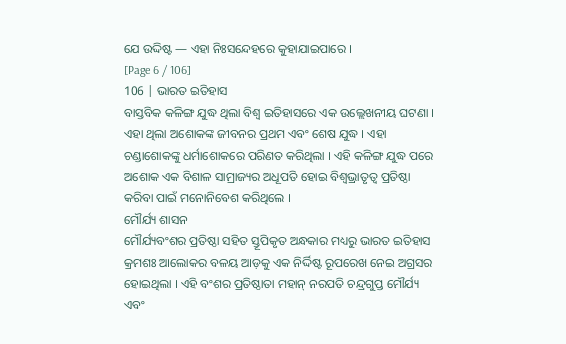ଯେ ଉଦ୍ଦିଷ୍ଟ — ଏହା ନିଃସନ୍ଦେହରେ କୁହାଯାଇପାରେ ।
[Page 6 / 106]
106 | ଭାରତ ଇତିହାସ
ବାସ୍ତବିକ କଳିଙ୍ଗ ଯୁଦ୍ଧ ଥିଲା ବିଶ୍ଵ ଇତିହାସରେ ଏକ ଉଲ୍ଲେଖନୀୟ ଘଟଣା । ଏହା ଥିଲା ଅଶୋକଙ୍କ ଜୀବନର ପ୍ରଥମ ଏବଂ ଶେଷ ଯୁଦ୍ଧ । ଏହା ଚଣ୍ଡାଶୋକଙ୍କୁ ଧର୍ମାଶୋକରେ ପରିଣତ କରିଥିଲା । ଏହି କଳିଙ୍ଗ ଯୁଦ୍ଧ ପରେ ଅଶୋକ ଏକ ବିଶାଳ ସାମ୍ରାଜ୍ୟର ଅଧୂପତି ହୋଇ ବିଶ୍ଵଭ୍ରାତୃତ୍ଵ ପ୍ରତିଷ୍ଠା କରିବା ପାଇଁ ମନୋନିବେଶ କରିଥିଲେ ।
ମୌର୍ଯ୍ୟ ଶାସନ
ମୌର୍ଯ୍ୟବଂଶର ପ୍ରତିଷ୍ଠା ସହିତ ସ୍ତୂପିକୃତ ଅନ୍ଧକାର ମଧ୍ୟରୁ ଭାରତ ଇତିହାସ କ୍ରମଶଃ ଆଲୋକର ବଳୟ ଆଡ଼କୁ ଏକ ନିର୍ଦ୍ଦିଷ୍ଟ ରୂପରେଖ ନେଇ ଅଗ୍ରସର ହୋଇଥିଲା । ଏହି ବଂଶର ପ୍ରତିଷ୍ଠାତା ମହାନ୍ ନରପତି ଚନ୍ଦ୍ରଗୁପ୍ତ ମୌର୍ଯ୍ୟ ଏବଂ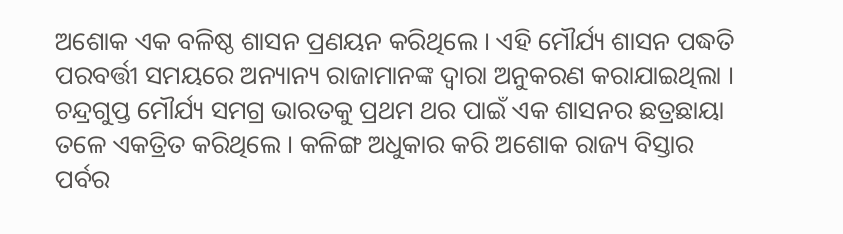ଅଶୋକ ଏକ ବଳିଷ୍ଠ ଶାସନ ପ୍ରଣୟନ କରିଥିଲେ । ଏହି ମୌର୍ଯ୍ୟ ଶାସନ ପଦ୍ଧତି ପରବର୍ତ୍ତୀ ସମୟରେ ଅନ୍ୟାନ୍ୟ ରାଜାମାନଙ୍କ ଦ୍ଵାରା ଅନୁକରଣ କରାଯାଇଥିଲା । ଚନ୍ଦ୍ରଗୁପ୍ତ ମୌର୍ଯ୍ୟ ସମଗ୍ର ଭାରତକୁ ପ୍ରଥମ ଥର ପାଇଁ ଏକ ଶାସନର ଛତ୍ରଛାୟା ତଳେ ଏକତ୍ରିତ କରିଥିଲେ । କଳିଙ୍ଗ ଅଧୁକାର କରି ଅଶୋକ ରାଜ୍ୟ ବିସ୍ତାର ପର୍ବର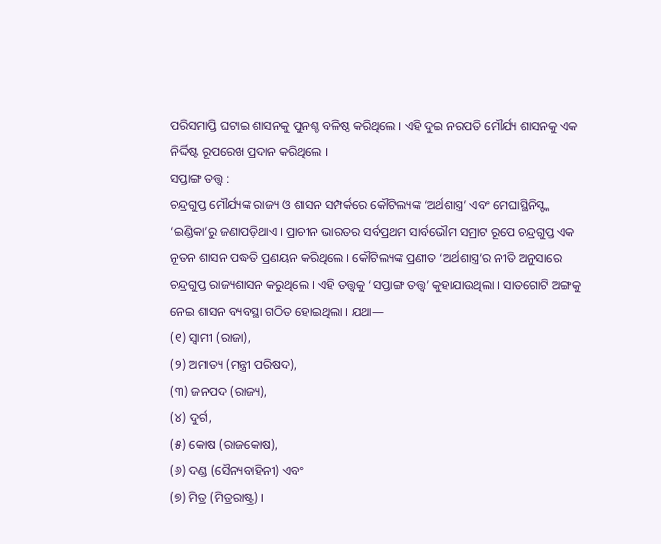ପରିସମାପ୍ତି ଘଟାଇ ଶାସନକୁ ପୁନଶ୍ଚ ବଳିଷ୍ଠ କରିଥିଲେ । ଏହି ଦୁଇ ନରପତି ମୌର୍ଯ୍ୟ ଶାସନକୁ ଏକ ନିର୍ଦ୍ଦିଷ୍ଟ ରୂପରେଖ ପ୍ରଦାନ କରିଥିଲେ ।
ସପ୍ତାଙ୍ଗ ତତ୍ତ୍ବ :
ଚନ୍ଦ୍ରଗୁପ୍ତ ମୌର୍ଯ୍ୟଙ୍କ ରାଜ୍ୟ ଓ ଶାସନ ସମ୍ପର୍କରେ କୌଟିଲ୍ୟଙ୍କ ‘ଅର୍ଥଶାସ୍ତ୍ର’ ଏବଂ ମେଘାସ୍ଥିନିସ୍ଙ୍କ ‘ଇଣ୍ଡିକା’ରୁ ଜଣାପଡ଼ିଥାଏ । ପ୍ରାଚୀନ ଭାରତର ସର୍ବପ୍ରଥମ ସାର୍ବଭୌମ ସମ୍ରାଟ ରୂପେ ଚନ୍ଦ୍ରଗୁପ୍ତ ଏକ ନୂତନ ଶାସନ ପଦ୍ଧତି ପ୍ରଣୟନ କରିଥିଲେ । କୌଟିଲ୍ୟଙ୍କ ପ୍ରଣୀତ ‘ଅର୍ଥଶାସ୍ତ୍ର’ର ନୀତି ଅନୁସାରେ ଚନ୍ଦ୍ରଗୁପ୍ତ ରାଜ୍ୟଶାସନ କରୁଥିଲେ । ଏହି ତତ୍ତ୍ୱକୁ ‘ସପ୍ତାଙ୍ଗ ତତ୍ତ୍ୱ’ କୁହାଯାଉଥିଲା । ସାତଗୋଟି ଅଙ୍ଗକୁ ନେଇ ଶାସନ ବ୍ୟବସ୍ଥା ଗଠିତ ହୋଇଥିଲା । ଯଥା—
(୧) ସ୍ଵାମୀ (ରାଜା),
(୨) ଅମାତ୍ୟ (ମନ୍ତ୍ରୀ ପରିଷଦ),
(୩) ଜନପଦ (ରାଜ୍ୟ),
(୪) ଦୁର୍ଗ,
(୫) କୋଷ (ରାଜକୋଷ),
(୬) ଦଣ୍ଡ (ସୈନ୍ୟବାହିନୀ) ଏବଂ
(୭) ମିତ୍ର (ମିତ୍ରରାଷ୍ଟ୍ର) ।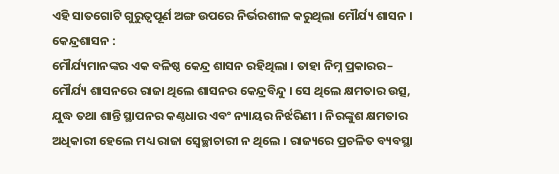ଏହି ସାତଗୋଟି ଗୁରୁତ୍ଵପୂର୍ଣ ଅଙ୍ଗ ଉପରେ ନିର୍ଭରଶୀଳ କରୁଥିଲା ମୌର୍ଯ୍ୟ ଶାସନ ।
କେନ୍ଦ୍ରଶାସନ :
ମୌର୍ଯ୍ୟମାନଙ୍କର ଏକ ବଳିଷ୍ଠ କେନ୍ଦ୍ର ଶାସନ ରହିଥିଲା । ତାହା ନିମ୍ନ ପ୍ରକାରର–
ମୌର୍ଯ୍ୟ ଶାସନରେ ରାଜା ଥିଲେ ଶାସନର କେନ୍ଦ୍ରବିନ୍ଦୁ । ସେ ଥିଲେ କ୍ଷମତାର ଉତ୍ସ, ଯୁଦ୍ଧ ତଥା ଶାନ୍ତି ସ୍ଥାପନର କଣ୍ଠଧାର ଏବଂ ନ୍ୟାୟର ନିର୍ଝରିଣୀ । ନିରଙ୍କୁଶ କ୍ଷମତାର ଅଧିକାରୀ ହେଲେ ମଧ୍ୟ ରାଜା ସ୍ଵେଚ୍ଛାଚାରୀ ନ ଥିଲେ । ରାଜ୍ୟରେ ପ୍ରଚଳିତ ବ୍ୟବସ୍ଥା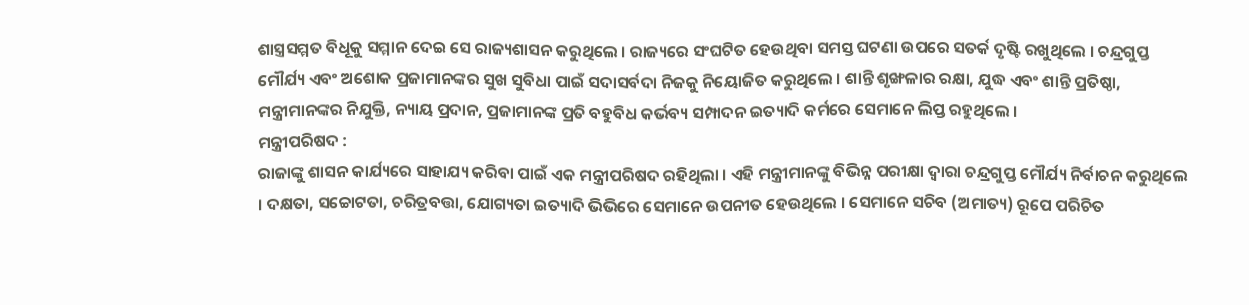ଶାସ୍ତ୍ରସମ୍ମତ ବିଧୂକୁ ସମ୍ମାନ ଦେଇ ସେ ରାଜ୍ୟଶାସନ କରୁଥିଲେ । ରାଜ୍ୟରେ ସଂଘଟିତ ହେଉଥିବା ସମସ୍ତ ଘଟଣା ଉପରେ ସତର୍କ ଦୃଷ୍ଟି ରଖୁଥିଲେ । ଚନ୍ଦ୍ରଗୁପ୍ତ ମୌର୍ଯ୍ୟ ଏବଂ ଅଶୋକ ପ୍ରଜାମାନଙ୍କର ସୁଖ ସୁବିଧା ପାଇଁ ସଦାସର୍ବଦା ନିଜକୁ ନିୟୋଜିତ କରୁଥିଲେ । ଶାନ୍ତି ଶୃଙ୍ଖଳାର ରକ୍ଷା, ଯୁଦ୍ଧ ଏବଂ ଶାନ୍ତି ପ୍ରତିଷ୍ଠା, ମନ୍ତ୍ରୀମାନଙ୍କର ନିଯୁକ୍ତି, ନ୍ୟାୟ ପ୍ରଦାନ, ପ୍ରଜାମାନଙ୍କ ପ୍ରତି ବହୁବିଧ କର୍ଭବ୍ୟ ସମ୍ପାଦନ ଇତ୍ୟାଦି କର୍ମରେ ସେମାନେ ଲିପ୍ତ ରହୁଥିଲେ ।
ମନ୍ତ୍ରୀପରିଷଦ :
ରାଜାଙ୍କୁ ଶାସନ କାର୍ଯ୍ୟରେ ସାହାଯ୍ୟ କରିବା ପାଇଁ ଏକ ମନ୍ତ୍ରୀପରିଷଦ ରହିଥିଲା । ଏହି ମନ୍ତ୍ରୀମାନଙ୍କୁ ବିଭିନ୍ନ ପରୀକ୍ଷା ଦ୍ଵାରା ଚନ୍ଦ୍ରଗୁପ୍ତ ମୌର୍ଯ୍ୟ ନିର୍ବାଚନ କରୁଥିଲେ । ଦକ୍ଷତା, ସଚ୍ଚୋଟତା, ଚରିତ୍ରବତ୍ତା, ଯୋଗ୍ୟତା ଇତ୍ୟାଦି ଭିଭିରେ ସେମାନେ ଉପନୀତ ହେଉଥିଲେ । ସେମାନେ ସଚିବ (ଅମାତ୍ୟ) ରୂପେ ପରିଚିତ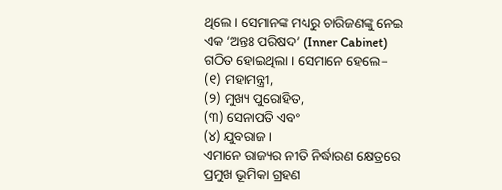ଥିଲେ । ସେମାନଙ୍କ ମଧ୍ୟରୁ ଚାରିଜଣଙ୍କୁ ନେଇ ଏକ ‘ଅନ୍ତଃ ପରିଷଦ’ (Inner Cabinet) ଗଠିତ ହୋଇଥିଲା । ସେମାନେ ହେଲେ–
(୧) ମହାମନ୍ତ୍ରୀ,
(୨) ମୁଖ୍ୟ ପୁରୋହିତ,
(୩) ସେନାପତି ଏବଂ
(୪) ଯୁବରାଜ ।
ଏମାନେ ରାଜ୍ୟର ନୀତି ନିର୍ଦ୍ଧାରଣ କ୍ଷେତ୍ରରେ ପ୍ରମୁଖ ଭୂମିକା ଗ୍ରହଣ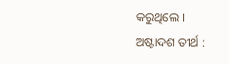କରୁଥିଲେ ।
ଅଷ୍ଟାଦଶ ତୀର୍ଥ :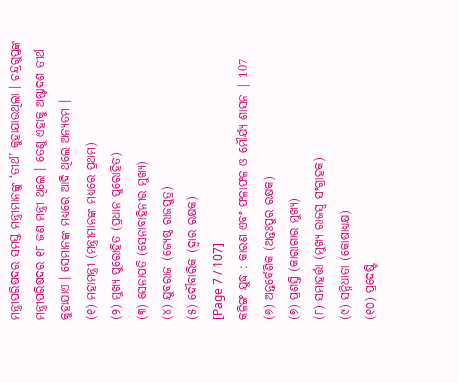ମନ୍ତ୍ରୀପରିଷଦର ସମସ୍ତ ମନ୍ତ୍ରୀମାନଙ୍କୁ ‘ତୀର୍ଥ’ କୁହାଯାଉଥିଲା । ଚନ୍ଦ୍ରଗୁପ୍ତଙ୍କ ମନ୍ତ୍ରୀପରିଷଦର ୧୮ ଜଣ ମନ୍ତ୍ରୀ ଥିଲେ । ତେଣୁ ଏହାକୁ ଅଷ୍ଟାଦଶ ତୀର୍ଥ କୁହାଯାଏ । ସେମାନଙ୍କ ମଧ୍ୟରେ ଆଦି ଥିଲେ ଅନ୍ୟତମ ।
(୧) ମହାମନ୍ତ୍ରୀ (ମନ୍ତ୍ରୀମାନଙ୍କ ମଧ୍ୟରେ ପ୍ରଥମ)
(୨) ମୁଖ୍ୟ ପୁରୋହିତ (ପ୍ରଧାନ ପୁରୋହିତ)
(୩) ସେନାପତି (ସେନାବାହିନୀର ମୁଖ୍ୟ)
(୪) ଯୁବରାଜ (ଜ୍ୟେଷ୍ଠ ରାଜପୁତ୍ର)
(୫) ଦୌବାରିକ (ଦ୍ଵାର ରକ୍ଷକ)
[Page 7 / 107]
କଳିଙ୍ଗ ଯୁଦ୍ଧ : କାରଣ ଏବଂ ଫଳାଫଳ ଓ ମୌର୍ଯ୍ୟ ଶାସନ | 107
(୬) ଅନ୍ତର୍ବେଶିକ (ଅନ୍ତଃପୁର ରକ୍ଷକ)
(୭) ପ୍ରଶସ୍ତି (କାରାଗାର ମୁଖ୍ୟ)
(୮) ସମାହର୍ତ୍ତା (ମୁଖ୍ୟ ରାଜସ୍ୱ ସଂଗ୍ରାହକ)
(୯) ସନ୍ନିଧାତା (କୋଷାଧ୍ୟକ୍ଷ)
(୧୦) ପ୍ରଦେଷ୍ଟି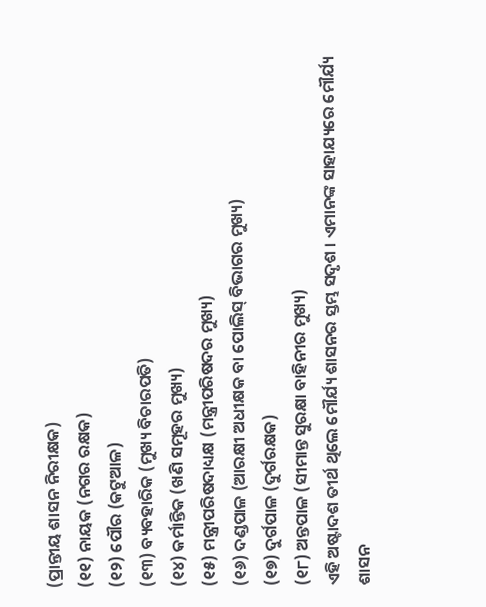(ପ୍ରାନ୍ତୀୟ ଶାସନ ନିରୀକ୍ଷକ)
(୧୧) ନାୟକ (ନଗର ରକ୍ଷକ)
(୧୨) ପୌର (କଟୁଆଳ)
(୧୩) ବ୍ୟବହାରିକ (ମୁଖ୍ୟ ବିଚାରପତି)
(୧୪) କର୍ମାନ୍ତିକ (ଖଣି ସମୂହର ମୁଖ୍ୟ)
(୧୫) ମନ୍ତ୍ରୀପରିଷଦାଧ୍ୟକ୍ଷ (ମନ୍ତ୍ରୀପରିଷଦର ମୁଖ୍ୟ)
(୧୬) ଦଣ୍ଡପାଳ (ଆରକ୍ଷୀ ଅଧୀକ୍ଷକ ବା ପୋଲିସ୍ ବିଭାଗର ମୁଖ୍ୟ)
(୧୭) ଦୁର୍ଗପାଳ (ଦୁର୍ଗରକ୍ଷକ)
(୧୮) ଅନ୍ତପାଳ (ସୀମାନ୍ତ ସୁରକ୍ଷା ବାହିନୀର ମୁଖ୍ୟ)
ଏହି ଅଷ୍ଟାଦଶ ତୀର୍ଥ ଥିଲେ ମୌର୍ଯ୍ୟ ଶାସନର ସ୍ତମ୍ଭ ସଦୃଶ । ଏମାନଙ୍କ ସାହାଯ୍ୟରେ ମୌର୍ଯ୍ୟ ଶାସନ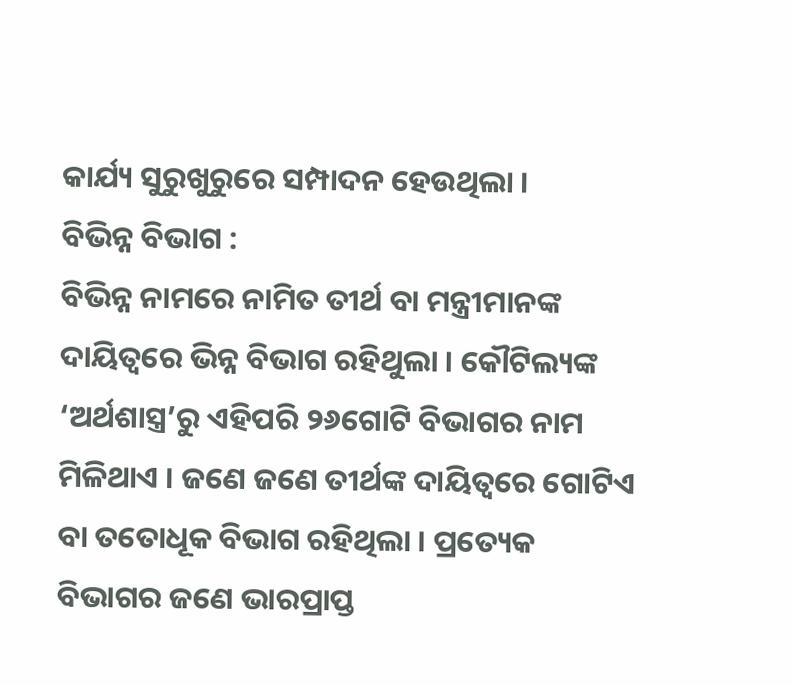କାର୍ଯ୍ୟ ସୁରୁଖୁରୁରେ ସମ୍ପାଦନ ହେଉଥିଲା ।
ବିଭିନ୍ନ ବିଭାଗ :
ବିଭିନ୍ନ ନାମରେ ନାମିତ ତୀର୍ଥ ବା ମନ୍ତ୍ରୀମାନଙ୍କ ଦାୟିତ୍ୱରେ ଭିନ୍ନ ବିଭାଗ ରହିଥୁଲା । କୌଟିଲ୍ୟଙ୍କ ‘ଅର୍ଥଶାସ୍ତ୍ର’ରୁ ଏହିପରି ୨୬ଗୋଟି ବିଭାଗର ନାମ ମିଳିଥାଏ । ଜଣେ ଜଣେ ତୀର୍ଥଙ୍କ ଦାୟିତ୍ଵରେ ଗୋଟିଏ ବା ତତୋଧୂକ ବିଭାଗ ରହିଥିଲା । ପ୍ରତ୍ୟେକ ବିଭାଗର ଜଣେ ଭାରପ୍ରାପ୍ତ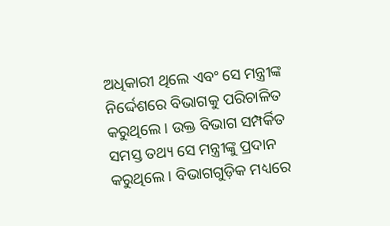ଅଧିକାରୀ ଥିଲେ ଏବଂ ସେ ମନ୍ତ୍ରୀଙ୍କ ନିର୍ଦ୍ଦେଶରେ ବିଭାଗକୁ ପରିଚାଳିତ କରୁଥିଲେ । ଉକ୍ତ ବିଭାଗ ସମ୍ପର୍କିତ ସମସ୍ତ ତଥ୍ୟ ସେ ମନ୍ତ୍ରୀଙ୍କୁ ପ୍ରଦାନ କରୁଥିଲେ । ବିଭାଗଗୁଡ଼ିକ ମଧ୍ୟରେ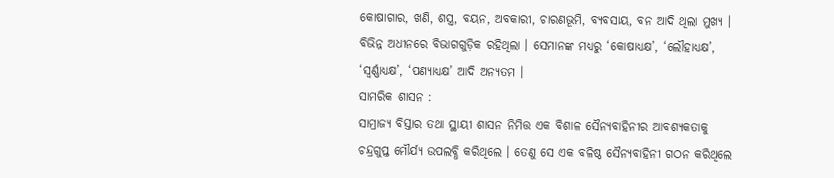କୋଷାଗାର, ଖଣି, ଶସ୍ତ୍ର, ବୟନ, ଅବକାରୀ, ଚାରଣଭୂମି, ବ୍ୟବସାୟ, ବନ ଆଦି ଥିଲା ମୁଖ୍ୟ । ବିଭିନ୍ନ ଅଧୀନରେ ବିଭାଗଗୁଡ଼ିକ ରହିଥିଲା । ସେମାନଙ୍କ ମଧ୍ୟରୁ ‘କୋଷାଧ୍ୟକ୍ଷ’, ‘ଲୌହାଧ୍ୟକ୍ଷ’, ‘ସ୍ଵର୍ଣ୍ଣାଧ୍ୟକ୍ଷ’, ‘ପଣ୍ୟାଧ୍ୟକ୍ଷ’ ଆଦି ଅନ୍ୟତମ ।
ସାମରିକ ଶାସନ :
ସାମ୍ରାଜ୍ୟ ବିସ୍ତାର ତଥା ସ୍ଥାୟୀ ଶାସନ ନିମିତ୍ତ ଏକ ବିଶାଳ ସୈନ୍ୟବାହିନୀର ଆବଶ୍ୟକତାକୁ ଚନ୍ଦ୍ରଗୁପ୍ତ ମୌର୍ଯ୍ୟ ଉପଲବ୍ଧି କରିଥିଲେ । ତେଣୁ ସେ ଏକ ବଳିଷ୍ଠ ସୈନ୍ୟବାହିନୀ ଗଠନ କରିଥିଲେ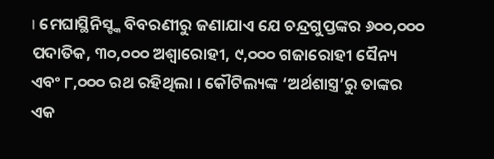। ମେଘାସ୍ଥିନିସ୍ଙ୍କ ବିବରଣୀରୁ ଜଣାଯାଏ ଯେ ଚନ୍ଦ୍ରଗୁପ୍ତଙ୍କର ୬୦୦,୦୦୦ ପଦାତିକ, ୩୦,୦୦୦ ଅଶ୍ୱାରୋହୀ, ୯,୦୦୦ ଗଜାରୋହୀ ସୈନ୍ୟ ଏବଂ ୮,୦୦୦ ରଥ ରହିଥିଲା । କୌଟିଲ୍ୟଙ୍କ ‘ଅର୍ଥଶାସ୍ତ୍ର’ରୁ ତାଙ୍କର ଏକ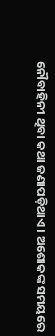ନୌବାହିନୀ ଥିବା କଥା ଜଣାପଡ଼ିଥାଏ । ଅଶୋକଙ୍କ ସମୟରେ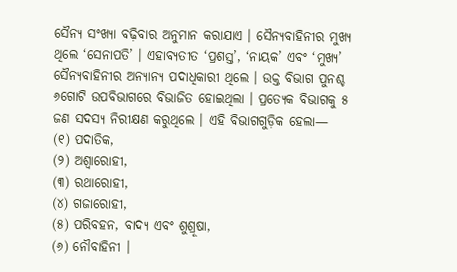ସୈନ୍ୟ ସଂଖ୍ୟା ବଢ଼ିବାର ଅନୁମାନ କରାଯାଏ । ସୈନ୍ୟବାହିନୀର ମୁଖ୍ୟ ଥିଲେ ‘ସେନାପତି’ । ଏହାବ୍ୟତୀତ ‘ପ୍ରଶସ୍ତ’, ‘ନାୟକ’ ଏବଂ ‘ମୁଖ୍ୟ’ ସୈନ୍ୟବାହିନୀର ଅନ୍ୟାନ୍ୟ ପଦାଧିକାରୀ ଥିଲେ । ଉକ୍ତ ବିଭାଗ ପୁନଶ୍ଚ ୬ଗୋଟି ଉପବିଭାଗରେ ବିଭାଜିତ ହୋଇଥିଲା । ପ୍ରତ୍ୟେକ ବିଭାଗକୁ ୫ ଜଣ ସଦସ୍ୟ ନିରୀକ୍ଷଣ କରୁଥିଲେ । ଏହି ବିଭାଗଗୁଡ଼ିକ ହେଲା—
(୧) ପଦାତିକ,
(୨) ଅଶ୍ୱାରୋହୀ,
(୩) ରଥାରୋହୀ,
(୪) ଗଜାରୋହୀ,
(୫) ପରିବହନ, ବାଦ୍ୟ ଏବଂ ଶୁଶ୍ରୂଷା,
(୬) ନୌବାହିନୀ ।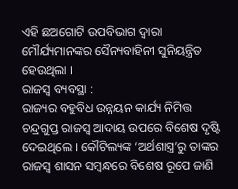ଏହି ଛଅଗୋଟି ଉପବିଭାଗ ଦ୍ଵାରା ମୌର୍ଯ୍ୟମାନଙ୍କର ସୈନ୍ୟବାହିନୀ ସୁନିୟନ୍ତ୍ରିତ ହେଉଥିଲା ।
ରାଜସ୍ୱ ବ୍ୟବସ୍ଥା :
ରାଜ୍ୟର ବହୁବିଧ ଉନ୍ନୟନ କାର୍ଯ୍ୟ ନିମିତ୍ତ ଚନ୍ଦ୍ରଗୁପ୍ତ ରାଜସ୍ୱ ଆଦାୟ ଉପରେ ବିଶେଷ ଦୃଷ୍ଟି ଦେଇଥିଲେ । କୌଟିଲ୍ୟଙ୍କ ‘ଅର୍ଥଶାସ୍ତ୍ର’ରୁ ତାଙ୍କର ରାଜସ୍ୱ ଶାସନ ସମ୍ବନ୍ଧରେ ବିଶେଷ ରୂପେ ଜାଣି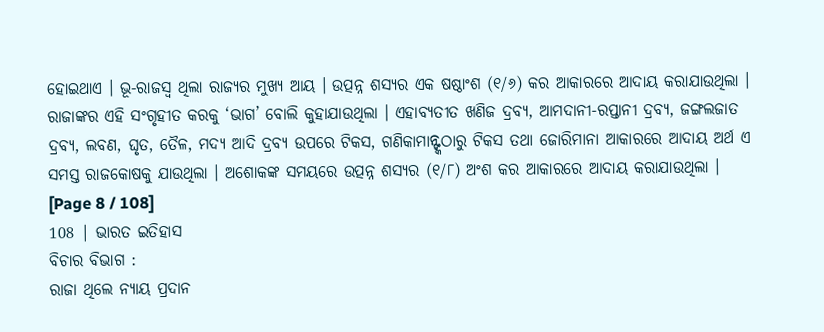ହୋଇଥାଏ । ଭୂ-ରାଜସ୍ୱ ଥିଲା ରାଜ୍ୟର ମୁଖ୍ୟ ଆୟ । ଉତ୍ପନ୍ନ ଶସ୍ୟର ଏକ ଷଷ୍ଠାଂଶ (୧/୬) କର ଆକାରରେ ଆଦାୟ କରାଯାଉଥିଲା । ରାଜାଙ୍କର ଏହି ସଂଗୃହୀତ କରକୁ ‘ଭାଗ’ ବୋଲି କୁହାଯାଉଥିଲା । ଏହାବ୍ୟତୀତ ଖଣିଜ ଦ୍ରବ୍ୟ, ଆମଦାନୀ-ରପ୍ତାନୀ ଦ୍ରବ୍ୟ, ଜଙ୍ଗଲଜାତ ଦ୍ରବ୍ୟ, ଲବଣ, ଘୃତ, ତୈଳ, ମଦ୍ୟ ଆଦି ଦ୍ରବ୍ୟ ଉପରେ ଟିକସ, ଗଣିକାମାନ୍ଙ୍କଠାରୁ ଟିକସ ତଥା ଜୋରିମାନା ଆକାରରେ ଆଦାୟ ଅର୍ଥ ଏ ସମସ୍ତ ରାଜକୋଷକୁ ଯାଉଥିଲା । ଅଶୋକଙ୍କ ସମୟରେ ଉତ୍ପନ୍ନ ଶସ୍ୟର (୧/୮) ଅଂଶ କର ଆକାରରେ ଆଦାୟ କରାଯାଉଥିଲା ।
[Page 8 / 108]
108 | ଭାରତ ଇତିହାସ
ବିଚାର ବିଭାଗ :
ରାଜା ଥିଲେ ନ୍ୟାୟ ପ୍ରଦାନ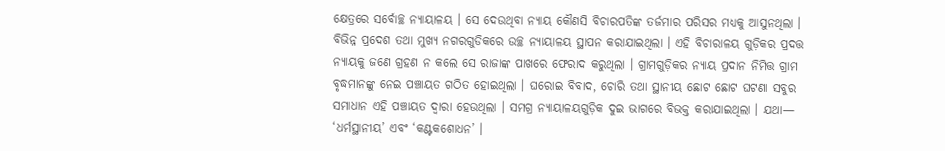କ୍ଷେତ୍ରରେ ସର୍ବୋଚ୍ଛ ନ୍ୟାୟାଳୟ । ସେ ଦେଉଥିବା ନ୍ୟାୟ କୌଣସି ବିଚାରପତିଙ୍କ ତର୍ଜମାର ପରିସର ମଧ୍ୟକୁ ଆସୁନଥିଲା । ବିଭିନ୍ନ ପ୍ରଦେଶ ତଥା ମୁଖ୍ୟ ନଗରଗୁଡିକରେ ଉଚ୍ଛ ନ୍ୟାୟାଳୟ ସ୍ଥାପନ କରାଯାଇଥିଲା । ଏହି ବିଚାରାଳୟ ଗୁଡ଼ିକର ପ୍ରଦତ୍ତ ନ୍ୟାୟକୁ ଜଣେ ଗ୍ରହଣ ନ କଲେ ସେ ରାଜାଙ୍କ ପାଖରେ ଫେରାଦ କରୁଥିଲା । ଗ୍ରାମଗୁଡ଼ିକର ନ୍ୟାୟ ପ୍ରଦାନ ନିମିତ୍ତ ଗ୍ରାମ ବୃଦ୍ଧମାନଙ୍କୁ ନେଇ ପଞ୍ଚାୟତ ଗଠିତ ହୋଇଥିଲା । ଘରୋଇ ବିବାଦ, ଚୋରି ତଥା ସ୍ଥାନୀୟ ଛୋଟ ଛୋଟ ଘଟଣା ସବୁର ସମାଧାନ ଏହି ପଞ୍ଚାୟତ ଦ୍ୱାରା ହେଉଥିଲା । ସମଗ୍ର ନ୍ୟାୟାଳୟଗୁଡ଼ିକ ଦୁଇ ଭାଗରେ ବିଭକ୍ତ କରାଯାଇଥିଲା । ଯଥା— ‘ଧର୍ମସ୍ଥାନୀୟ’ ଏବଂ ‘କଣ୍ଟକଶୋଧନ’ ।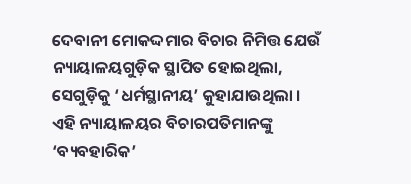ଦେବାନୀ ମୋକଦ୍ଦମାର ବିଚାର ନିମିତ୍ତ ଯେଉଁ ନ୍ୟାୟାଳୟଗୁଡ଼ିକ ସ୍ଥାପିତ ହୋଇଥିଲା, ସେଗୁଡ଼ିକୁ ‘ଧର୍ମସ୍ଥାନୀୟ’ କୁହାଯାଉଥିଲା । ଏହି ନ୍ୟାୟାଳୟର ବିଚାରପତିମାନଙ୍କୁ ‘ବ୍ୟବହାରିକ’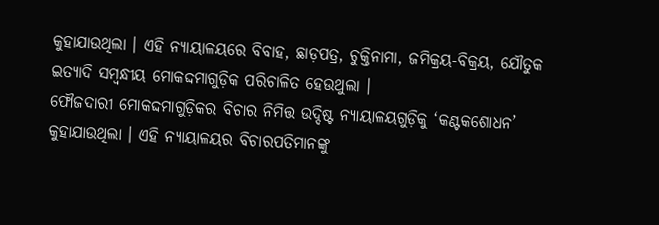କୁହାଯାଉଥିଲା । ଏହି ନ୍ୟାୟାଳୟରେ ବିବାହ, ଛାଡ଼ପତ୍ର, ଚୁକ୍ତିନାମା, ଜମିକ୍ରୟ-ବିକ୍ରୟ, ଯୌତୁକ ଇତ୍ୟାଦି ସମ୍ବନ୍ଧୀୟ ମୋକଦ୍ଦମାଗୁଡ଼ିକ ପରିଚାଳିତ ହେଉଥୁଲା ।
ଫୌଜଦାରୀ ମୋକଦ୍ଦମାଗୁଡ଼ିକର ବିଚାର ନିମିତ୍ତ ଉଦ୍ଦିଷ୍ଟ ନ୍ୟାୟାଳୟଗୁଡ଼ିକୁ ‘କଣ୍ଟକଶୋଧନ’ କୁହାଯାଉଥିଲା । ଏହି ନ୍ୟାୟାଳୟର ବିଚାରପତିମାନଙ୍କୁ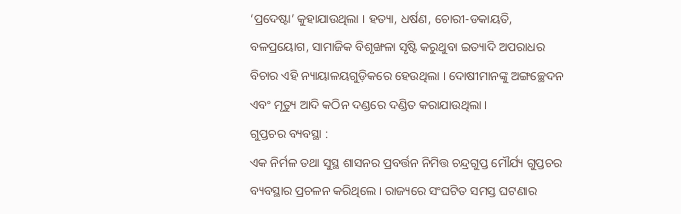‘ପ୍ରଦେଷ୍ଟା’ କୁହାଯାଉଥିଲା । ହତ୍ୟା, ଧର୍ଷଣ, ଚୋରୀ-ଡକାୟତି, ବଳପ୍ରୟୋଗ, ସାମାଜିକ ବିଶୃଙ୍ଖଳା ସୃଷ୍ଟି କରୁଥୁବା ଇତ୍ୟାଦି ଅପରାଧର ବିଚାର ଏହି ନ୍ୟାୟାଳୟଗୁଡ଼ିକରେ ହେଉଥିଲା । ଦୋଷୀମାନଙ୍କୁ ଅଙ୍ଗଚ୍ଛେଦନ ଏବଂ ମୃତ୍ୟୁ ଆଦି କଠିନ ଦଣ୍ଡରେ ଦଣ୍ଡିତ କରାଯାଉଥିଲା ।
ଗୁପ୍ତଚର ବ୍ୟବସ୍ଥା :
ଏକ ନିର୍ମଳ ତଥା ସୁସ୍ଥ ଶାସନର ପ୍ରବର୍ତ୍ତନ ନିମିତ୍ତ ଚନ୍ଦ୍ରଗୁପ୍ତ ମୌର୍ଯ୍ୟ ଗୁପ୍ତଚର ବ୍ୟବସ୍ଥାର ପ୍ରଚଳନ କରିଥିଲେ । ରାଜ୍ୟରେ ସଂଘଟିତ ସମସ୍ତ ଘଟଣାର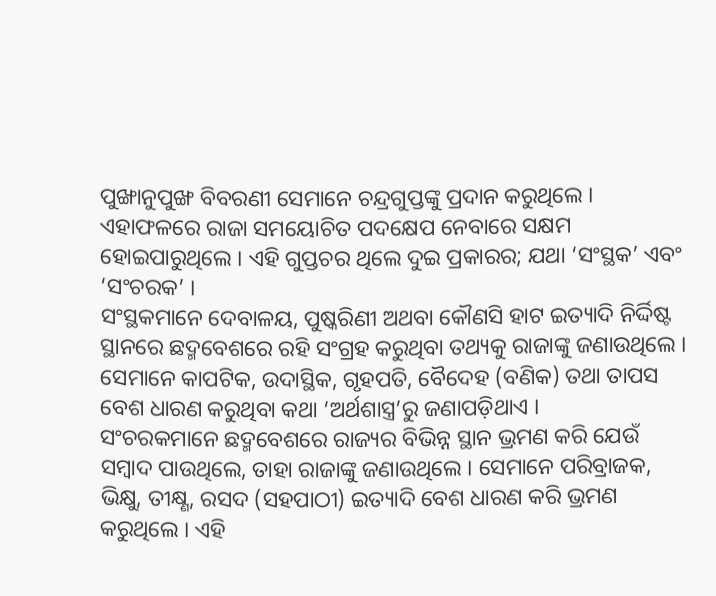ପୁଙ୍ଖାନୁପୁଙ୍ଖ ବିବରଣୀ ସେମାନେ ଚନ୍ଦ୍ରଗୁପ୍ତଙ୍କୁ ପ୍ରଦାନ କରୁଥିଲେ । ଏହାଫଳରେ ରାଜା ସମୟୋଚିତ ପଦକ୍ଷେପ ନେବାରେ ସକ୍ଷମ ହୋଇପାରୁଥିଲେ । ଏହି ଗୁପ୍ତଚର ଥିଲେ ଦୁଇ ପ୍ରକାରର; ଯଥା ‘ସଂସ୍ଥକ’ ଏବଂ ‘ସଂଚରକ’ ।
ସଂସ୍ଥକମାନେ ଦେବାଳୟ, ପୁଷ୍କରିଣୀ ଅଥବା କୌଣସି ହାଟ ଇତ୍ୟାଦି ନିର୍ଦ୍ଦିଷ୍ଟ ସ୍ଥାନରେ ଛଦ୍ମବେଶରେ ରହି ସଂଗ୍ରହ କରୁଥିବା ତଥ୍ୟକୁ ରାଜାଙ୍କୁ ଜଣାଉଥିଲେ । ସେମାନେ କାପଟିକ, ଉଦାସ୍ଥିକ, ଗୃହପତି, ବୈଦେହ (ବଣିକ) ତଥା ତାପସ ବେଶ ଧାରଣ କରୁଥିବା କଥା ‘ଅର୍ଥଶାସ୍ତ୍ର’ରୁ ଜଣାପଡ଼ିଥାଏ ।
ସଂଚରକମାନେ ଛଦ୍ମବେଶରେ ରାଜ୍ୟର ବିଭିନ୍ନ ସ୍ଥାନ ଭ୍ରମଣ କରି ଯେଉଁ ସମ୍ବାଦ ପାଉଥିଲେ, ତାହା ରାଜାଙ୍କୁ ଜଣାଉଥିଲେ । ସେମାନେ ପରିବ୍ରାଜକ, ଭିକ୍ଷୁ, ତୀକ୍ଷ୍ଣ, ରସଦ (ସହପାଠୀ) ଇତ୍ୟାଦି ବେଶ ଧାରଣ କରି ଭ୍ରମଣ କରୁଥିଲେ । ଏହି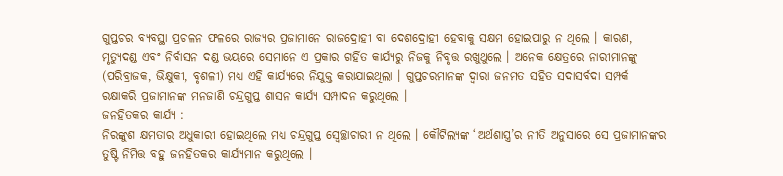ଗୁପ୍ତଚର ବ୍ୟବସ୍ଥା ପ୍ରଚଳନ ଫଳରେ ରାଜ୍ୟର ପ୍ରଜାମାନେ ରାଜଦ୍ରୋହୀ ବା ଦେଶଦ୍ରୋହୀ ହେବାକୁ ସକ୍ଷମ ହୋଇପାରୁ ନ ଥିଲେ । କାରଣ, ମୃତ୍ୟୁଦଣ୍ଡ ଏବଂ ନିର୍ବାସନ ଦଣ୍ଡ ଭୟରେ ସେମାନେ ଏ ପ୍ରକାର ଗର୍ହିତ କାର୍ଯ୍ୟରୁ ନିଜକୁ ନିବୃତ୍ତ ରଖୁଥୁଲେ । ଅନେକ କ୍ଷେତ୍ରରେ ନାରୀମାନଙ୍କୁ (ପରିବ୍ରାଜକ, ଭିକ୍ଷୁକୀ, ବୃଶଳୀ) ମଧ୍ୟ ଏହି କାର୍ଯ୍ୟରେ ନିଯୁକ୍ତ କରାଯାଇଥିଲା । ଗୁପ୍ତଚରମାନଙ୍କ ଦ୍ଵାରା ଜନମତ ସହିତ ସଦାସର୍ବଦା ସମ୍ପର୍କ ରକ୍ଷାକରି ପ୍ରଜାମାନଙ୍କ ମନଜାଣି ଚନ୍ଦ୍ରଗୁପ୍ତ ଶାସନ କାର୍ଯ୍ୟ ସମ୍ପାଦନ କରୁଥିଲେ ।
ଜନହିତକର କାର୍ଯ୍ୟ :
ନିରଙ୍କୁଶ କ୍ଷମତାର ଅଧୁକାରୀ ହୋଇଥିଲେ ମଧ୍ଯ ଚନ୍ଦ୍ରଗୁପ୍ତ ସ୍ୱେଚ୍ଛାଚାରୀ ନ ଥିଲେ । କୌଟିଲ୍ୟଙ୍କ ‘ଅର୍ଥଶାସ୍ତ୍ର’ର ନୀତି ଅନୁସାରେ ସେ ପ୍ରଜାମାନଙ୍କର ତୁଷ୍ଟି ନିମିତ୍ତ ବହୁ ଜନହିତକର କାର୍ଯ୍ୟମାନ କରୁଥିଲେ ।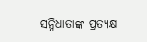ସନ୍ନିଧାତାଙ୍କ ପ୍ରତ୍ୟକ୍ଷ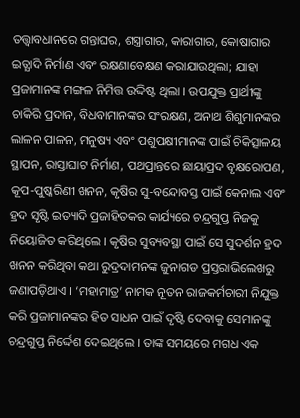ତତ୍ତ୍ଵାବଧାନରେ ଗନ୍ତାଘର, ଶସ୍ତ୍ରାଗାର, କାରାଗାର, କୋଷାଗାର ଇତ୍ଯାଦି ନିର୍ମାଣ ଏବଂ ରକ୍ଷଣାବେକ୍ଷଣ କରାଯାଉଥିଲା; ଯାହା ପ୍ରଜାମାନଙ୍କ ମଙ୍ଗଳ ନିମିତ୍ତ ଉଦ୍ଦିଷ୍ଟ ଥିଲା । ଉପଯୁକ୍ତ ପ୍ରାର୍ଥୀଙ୍କୁ ଚାକିରି ପ୍ରଦାନ, ବିଧବାମାନଙ୍କର ସଂରକ୍ଷଣ, ଅନାଥ ଶିଶୁମାନଙ୍କର ଲାଳନ ପାଳନ, ମନୁଷ୍ୟ ଏବଂ ପଶୁପକ୍ଷୀମାନଙ୍କ ପାଇଁ ଚିକିତ୍ସାଳୟ ସ୍ଥାପନ, ରାସ୍ତାଘାଟ ନିର୍ମାଣ, ପଥପ୍ରାନ୍ତରେ ଛାୟାପ୍ରଦ ବୃକ୍ଷରୋପଣ, କୂପ-ପୁଷ୍କରିଣୀ ଖନନ, କୃଷିର ସୁ-ବନ୍ଦୋବସ୍ତ ପାଇଁ କେନାଲ ଏବଂ ହ୍ରଦ ସୃଷ୍ଟି ଇତ୍ୟାଦି ପ୍ରଜାହିତକର କାର୍ଯ୍ୟରେ ଚନ୍ଦ୍ରଗୁପ୍ତ ନିଜକୁ ନିୟୋଜିତ କରିଥିଲେ । କୃଷିର ସୁବ୍ୟବସ୍ଥା ପାଇଁ ସେ ସୁଦର୍ଶନ ହ୍ରଦ ଖନନ କରିଥିବା କଥା ରୁଦ୍ରଦାମନଙ୍କ ଜୁନାଗଡ ପ୍ରସ୍ତରାଭିଲେଖରୁ ଜଣାପଡ଼ିଥାଏ । ‘ମହାମାତ୍ର’ ନାମକ ନୂତନ ରାଜକର୍ମଚାରୀ ନିଯୁକ୍ତ କରି ପ୍ରଜାମାନଙ୍କର ହିତ ସାଧନ ପାଇଁ ଦୃଷ୍ଟି ଦେବାକୁ ସେମାନଙ୍କୁ ଚନ୍ଦ୍ରଗୁପ୍ତ ନିର୍ଦ୍ଦେଶ ଦେଇଥିଲେ । ତାଙ୍କ ସମୟରେ ମଗଧ ଏକ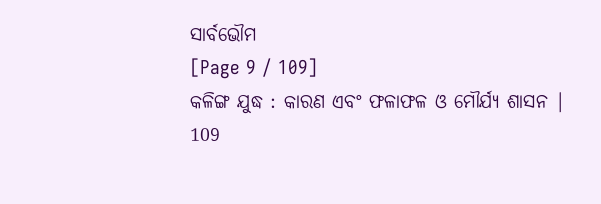ସାର୍ବଭୌମ
[Page 9 / 109]
କଳିଙ୍ଗ ଯୁଦ୍ଧ : କାରଣ ଏବଂ ଫଳାଫଳ ଓ ମୌର୍ଯ୍ୟ ଶାସନ | 109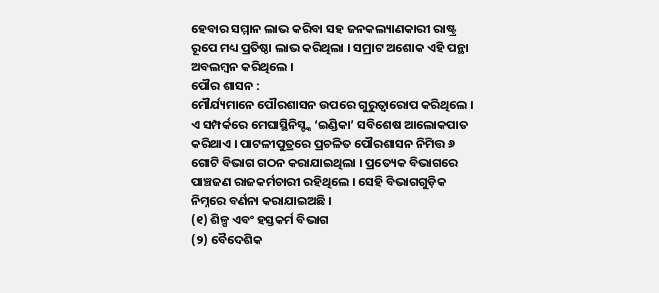ହେବାର ସମ୍ମାନ ଲାଭ କରିବା ସହ ଜନକଲ୍ୟାଣକାରୀ ରାଷ୍ଟ୍ର ରୂପେ ମଧ୍ୟ ପ୍ରତିଷ୍ଠା ଲାଭ କରିଥିଲା । ସମ୍ରାଟ ଅଶୋକ ଏହି ପନ୍ଥା ଅବଲମ୍ବନ କରିଥିଲେ ।
ପୌର ଶାସନ :
ମୌର୍ଯ୍ୟମାନେ ପୌରଶାସନ ଉପରେ ଗୁରୁତ୍ୱାରୋପ କରିଥିଲେ । ଏ ସମ୍ପର୍କରେ ମେଘାସ୍ଥିନିସ୍ଙ୍କ ‘ଇଣ୍ଡିକା’ ସବିଶେଷ ଆଲୋକପାତ କରିଥାଏ । ପାଟଳୀପୁତ୍ରରେ ପ୍ରଚଳିତ ପୌରଶାସନ ନିମିତ୍ତ ୬ ଗୋଟି ବିଭାଗ ଗଠନ କରାଯାଇଥିଲା । ପ୍ରତ୍ୟେକ ବିଭାଗରେ ପାଞ୍ଚଜଣ ରାଜକର୍ମଚାରୀ ରହିଥିଲେ । ସେହି ବିଭାଗଗୁଡ଼ିକ ନିମ୍ନରେ ବର୍ଣନା କରାଯାଇଅଛି ।
(୧) ଶିଳ୍ପ ଏବଂ ହସ୍ତକର୍ମ ବିଭାଗ
(୨) ବୈଦେଶିକ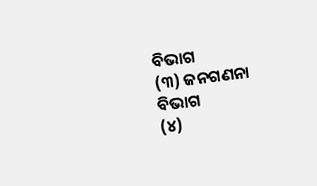ବିଭାଗ
(୩) ଜନଗଣନା ବିଭାଗ
(୪)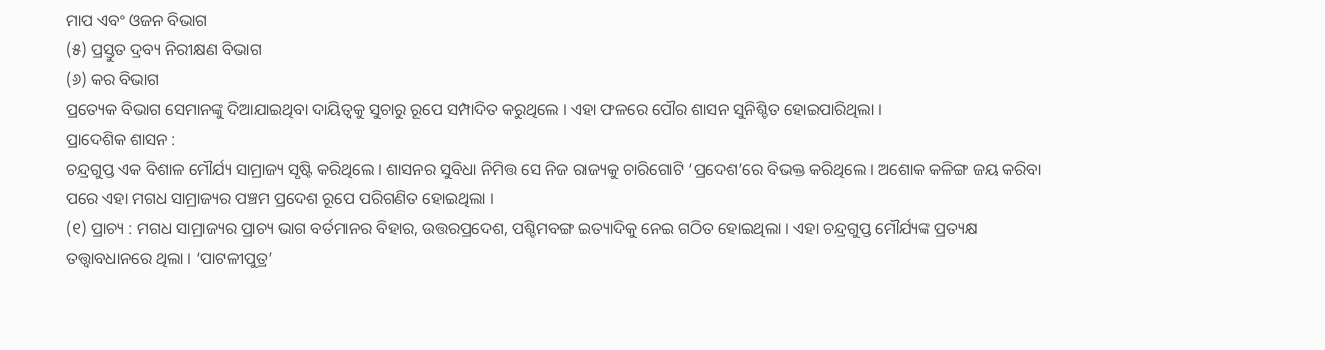ମାପ ଏବଂ ଓଜନ ବିଭାଗ
(୫) ପ୍ରସ୍ତୁତ ଦ୍ରବ୍ୟ ନିରୀକ୍ଷଣ ବିଭାଗ
(୬) କର ବିଭାଗ
ପ୍ରତ୍ୟେକ ବିଭାଗ ସେମାନଙ୍କୁ ଦିଆଯାଇଥିବା ଦାୟିତ୍ଵକୁ ସୁଚାରୁ ରୂପେ ସମ୍ପାଦିତ କରୁଥିଲେ । ଏହା ଫଳରେ ପୌର ଶାସନ ସୁନିଶ୍ଚିତ ହୋଇପାରିଥିଲା ।
ପ୍ରାଦେଶିକ ଶାସନ :
ଚନ୍ଦ୍ରଗୁପ୍ତ ଏକ ବିଶାଳ ମୌର୍ଯ୍ୟ ସାମ୍ରାଜ୍ୟ ସୃଷ୍ଟି କରିଥିଲେ । ଶାସନର ସୁବିଧା ନିମିତ୍ତ ସେ ନିଜ ରାଜ୍ୟକୁ ଚାରିଗୋଟି ‘ପ୍ରଦେଶ’ରେ ବିଭକ୍ତ କରିଥିଲେ । ଅଶୋକ କଳିଙ୍ଗ ଜୟ କରିବା ପରେ ଏହା ମଗଧ ସାମ୍ରାଜ୍ୟର ପଞ୍ଚମ ପ୍ରଦେଶ ରୂପେ ପରିଗଣିତ ହୋଇଥିଲା ।
(୧) ପ୍ରାଚ୍ୟ : ମଗଧ ସାମ୍ରାଜ୍ୟର ପ୍ରାଚ୍ୟ ଭାଗ ବର୍ତମାନର ବିହାର, ଉତ୍ତରପ୍ରଦେଶ, ପଶ୍ଚିମବଙ୍ଗ ଇତ୍ୟାଦିକୁ ନେଇ ଗଠିତ ହୋଇଥିଲା । ଏହା ଚନ୍ଦ୍ରଗୁପ୍ତ ମୌର୍ଯ୍ୟଙ୍କ ପ୍ରତ୍ୟକ୍ଷ ତତ୍ତ୍ୱାବଧାନରେ ଥିଲା । ‘ପାଟଳୀପୁତ୍ର’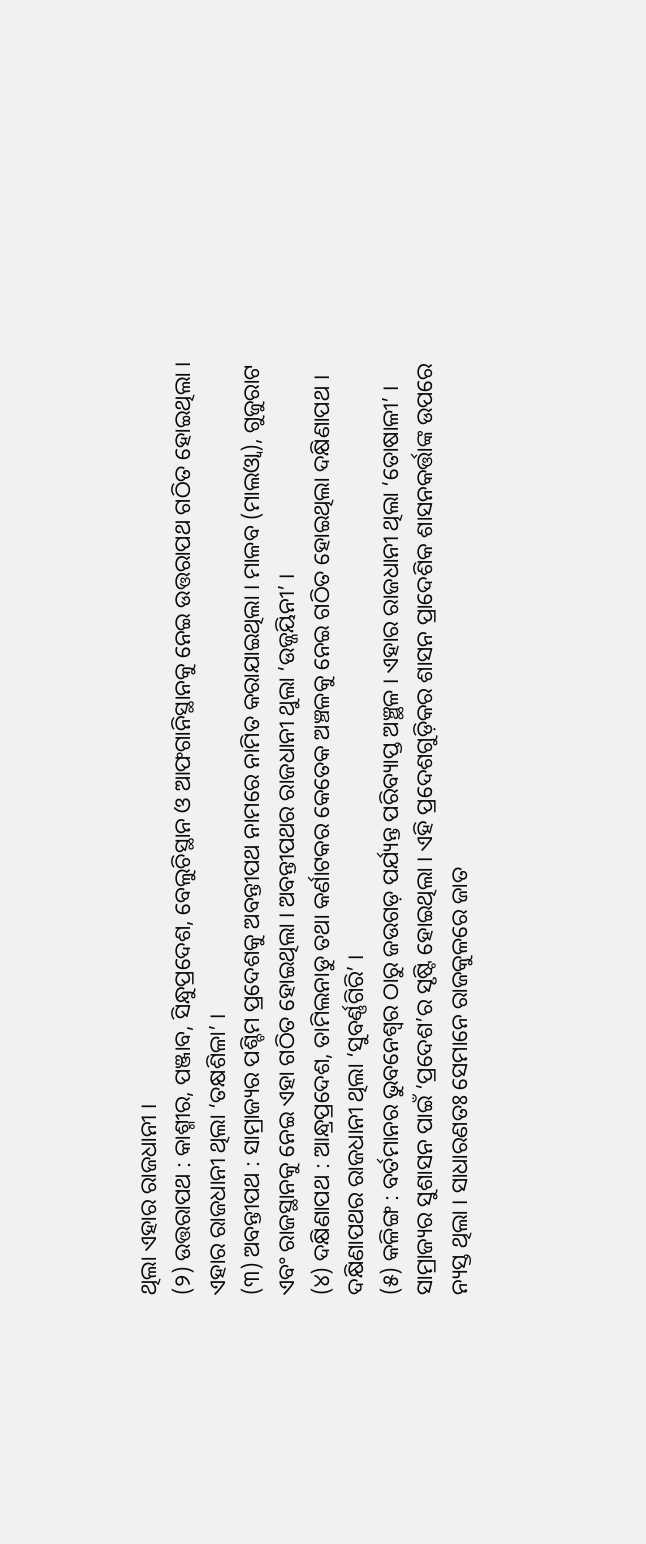ଥିଲା ଏହାର ରାଜଧାନୀ ।
(୨) ଉତ୍ତରାପଥ : କାଶ୍ମୀର, ପଞ୍ଜାବ, ସିନ୍ଧୁପ୍ରଦେଶ, ବେଲୁଚିସ୍ଥାନ ଓ ଆଫଗାନିସ୍ଥାନକୁ ନେଇ ଉତ୍ତରାପଥ ଗଠିତ ହୋଇଥିଲା । ଏହାର ରାଜଧାନୀ ଥିଲା ‘ତକ୍ଷଶିଳା’ ।
(୩) ଅବନ୍ତୀପଥ : ସାମ୍ରାଜ୍ୟର ପଶ୍ଚିମ ପ୍ରଦେଶକୁ ଅବନ୍ତୀପଥ ନାମରେ ନାମିତ କରାଯାଇଥିଲା । ମାଳବ (ମାଲଓ୍ବା), ଗୁଜୁରାଟ ଏବଂ ରାଜସ୍ଥାନକୁ ନେଇ ଏହା ଗଠିତ ହୋଇଥିଲା । ଅବନ୍ତୀପଥର ରାଜଧାନୀ ଥୁଲା ‘ଉଜ୍ଜୟିନୀ’ ।
(୪) ଦକ୍ଷିଣାପଥ : ଆନ୍ଧ୍ରପ୍ରଦେଶ, ତାମିଲନାଡୁ ତଥା କର୍ଣାଟକର କେତେକ ଅଞ୍ଚଳକୁ ନେଇ ଗଠିତ ହୋଇଥିଲା ଦକ୍ଷିଣାପଥ । ଦକ୍ଷିଣାପଥର ରାଜଧାନୀ ଥିଲା ‘ସୁବର୍ଣ୍ଣଗିରି’ ।
(୫) କଳିଙ୍ଗ : ବର୍ତମାନର ଭୁବନେଶ୍ଵର ଠାରୁ ଜଉଗଡ଼ ପର୍ଯ୍ୟନ୍ତ ପରିବ୍ୟାପ୍ତ ଅଞ୍ଛଳ । ଏହାର ରାଜଧାନୀ ଥିଲା ‘ତୋଷାଳୀ’ ।
ସାମ୍ରାଜ୍ୟର ସୁଶାସନ ପାଇଁ ‘ପ୍ରଦେଶ’ର ସୃଷ୍ଟି ହୋଇଥିଲା । ଏହି ପ୍ରଦେଶଗୁଡ଼ିକର ଶାସନ ପ୍ରାଦେଶିକ ଶାସନକର୍ତ୍ତାଙ୍କ ଉପରେ ନ୍ୟସ୍ତ ଥିଲା । ସାଧାରଣତଃ ସେମାନେ ରାଜକୁଳରେ ଜାତ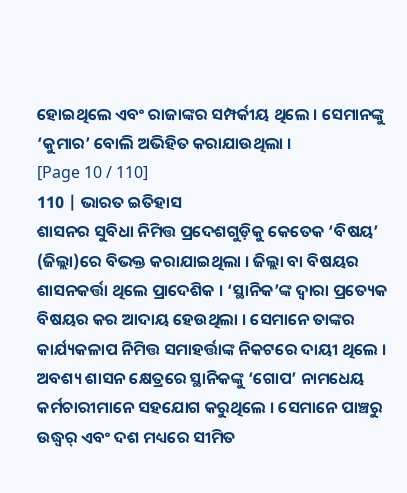ହୋଇଥିଲେ ଏବଂ ରାଜାଙ୍କର ସମ୍ପର୍କୀୟ ଥିଲେ । ସେମାନଙ୍କୁ ‘କୁମାର’ ବୋଲି ଅଭିହିତ କରାଯାଉଥିଲା ।
[Page 10 / 110]
110 | ଭାରତ ଇତିହାସ
ଶାସନର ସୁବିଧା ନିମିତ୍ତ ପ୍ରଦେଶଗୁଡ଼ିକୁ କେତେକ ‘ବିଷୟ’ (ଜିଲ୍ଲା)ରେ ବିଭକ୍ତ କରାଯାଇଥିଲା । ଜିଲ୍ଲା ବା ବିଷୟର ଶାସନକର୍ତ୍ତା ଥିଲେ ପ୍ରାଦେଶିକ । ‘ସ୍ଥାନିକ’ଙ୍କ ଦ୍ବାରା ପ୍ରତ୍ୟେକ ବିଷୟର କର ଆଦାୟ ହେଉଥିଲା । ସେମାନେ ତାଙ୍କର କାର୍ଯ୍ୟକଳାପ ନିମିତ୍ତ ସମାହର୍ତ୍ତାଙ୍କ ନିକଟରେ ଦାୟୀ ଥିଲେ । ଅବଶ୍ୟ ଶାସନ କ୍ଷେତ୍ରରେ ସ୍ଥାନିକଙ୍କୁ ‘ଗୋପ’ ନାମଧେୟ କର୍ମଚାରୀମାନେ ସହଯୋଗ କରୁଥିଲେ । ସେମାନେ ପାଞ୍ଚରୁ ଉଦ୍ଧ୍ୱର୍ ଏବଂ ଦଶ ମଧ୍ୟରେ ସୀମିତ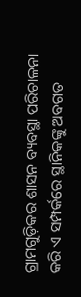ଗ୍ରାମଗୁଡ଼ିକର ଶାସନ ବ୍ୟବସ୍ଥା ପରିଚାଳନା କରି ଏ ସମ୍ପର୍କରେ ସ୍ଥାନିକଙ୍କୁ ଅବଗତ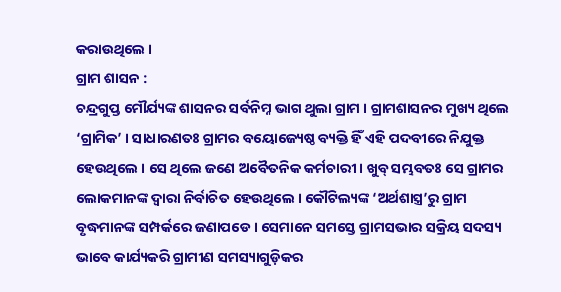କରାଉଥିଲେ ।
ଗ୍ରାମ ଶାସନ :
ଚନ୍ଦ୍ରଗୁପ୍ତ ମୌର୍ଯ୍ୟଙ୍କ ଶାସନର ସର୍ବନିମ୍ନ ଭାଗ ଥୁଲା ଗ୍ରାମ । ଗ୍ରାମଶାସନର ମୁଖ୍ୟ ଥିଲେ ‘ଗ୍ରାମିକ’ । ସାଧାରଣତଃ ଗ୍ରାମର ବୟୋଜ୍ୟେଷ୍ଠ ବ୍ୟକ୍ତି ହିଁ ଏହି ପଦବୀରେ ନିଯୁକ୍ତ ହେଉଥିଲେ । ସେ ଥିଲେ ଜଣେ ଅବୈତନିକ କର୍ମଚାରୀ । ଖୁବ୍ ସମ୍ଭବତଃ ସେ ଗ୍ରାମର ଲୋକମାନଙ୍କ ଦ୍ଵାରା ନିର୍ବାଚିତ ହେଉଥିଲେ । କୌଟିଲ୍ୟଙ୍କ ‘ଅର୍ଥଶାସ୍ତ୍ର’ରୁ ଗ୍ରାମ ବୃଦ୍ଧମାନଙ୍କ ସମ୍ପର୍କରେ ଜଣାପଡେ । ସେମାନେ ସମସ୍ତେ ଗ୍ରାମସଭାର ସକ୍ରିୟ ସଦସ୍ୟ ଭାବେ କାର୍ଯ୍ୟକରି ଗ୍ରାମୀଣ ସମସ୍ୟାଗୁଡ଼ିକର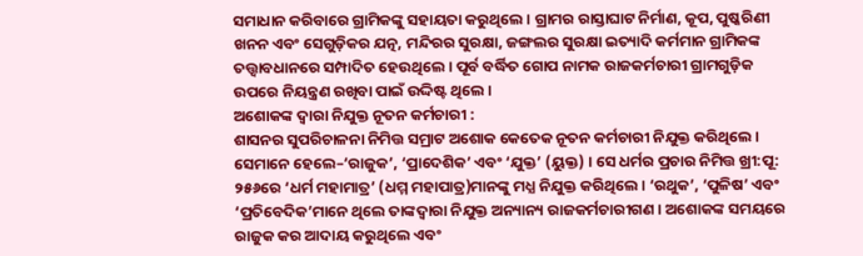ସମାଧାନ କରିବାରେ ଗ୍ରାମିକଙ୍କୁ ସହାୟତା କରୁଥିଲେ । ଗ୍ରାମର ରାସ୍ତାଘାଟ ନିର୍ମାଣ, କୂପ, ପୁଷ୍କରିଣୀ ଖନନ ଏବଂ ସେଗୁଡ଼ିକର ଯତ୍ନ, ମନ୍ଦିରର ସୁରକ୍ଷା, ଜଙ୍ଗଲର ସୁରକ୍ଷା ଇତ୍ୟାଦି କର୍ମମାନ ଗ୍ରାମିକଙ୍କ ତତ୍ତ୍ଵାବଧାନରେ ସମ୍ପାଦିତ ହେଉଥିଲେ । ପୂର୍ବ ବର୍ଦ୍ଧିତ ଗୋପ ନାମକ ରାଜକର୍ମଚାରୀ ଗ୍ରାମଗୁଡ଼ିକ ଉପରେ ନିୟନ୍ତ୍ରଣ ରଖିବା ପାଇଁ ଉଦ୍ଦିଷ୍ଟ ଥିଲେ ।
ଅଶୋକଙ୍କ ଦ୍ବାରା ନିଯୁକ୍ତ ନୂତନ କର୍ମଚାରୀ :
ଶାସନର ସୁପରିଚାଳନା ନିମିତ୍ତ ସମ୍ରାଟ ଅଶୋକ କେତେକ ନୂତନ କର୍ମଚାରୀ ନିଯୁକ୍ତ କରିଥିଲେ । ସେମାନେ ହେଲେ–‘ରାଜୁକ’, ‘ପ୍ରାଦେଶିକ’ ଏବଂ ‘ଯୁକ୍ତ’ (ୟୁକ୍ତ) । ସେ ଧର୍ମର ପ୍ରଚାର ନିମିତ୍ତ ଖ୍ରୀ:ପୂ: ୨୫୬ରେ ‘ଧର୍ମ ମହାମାତ୍ର’ (ଧମ୍ମ ମହାପାତ୍ର)ମାନଙ୍କୁ ମଧ୍ଯ ନିଯୁକ୍ତ କରିଥିଲେ । ‘ରଥୁକ’, ‘ପୁଳିଷ’ ଏବଂ ‘ପ୍ରତିବେଦିକ’ମାନେ ଥିଲେ ତାଙ୍କଦ୍ୱାରା ନିଯୁକ୍ତ ଅନ୍ୟାନ୍ୟ ରାଜକର୍ମଚାରୀଗଣ । ଅଶୋକଙ୍କ ସମୟରେ ରାଜୁକ କର ଆଦାୟ କରୁଥିଲେ ଏବଂ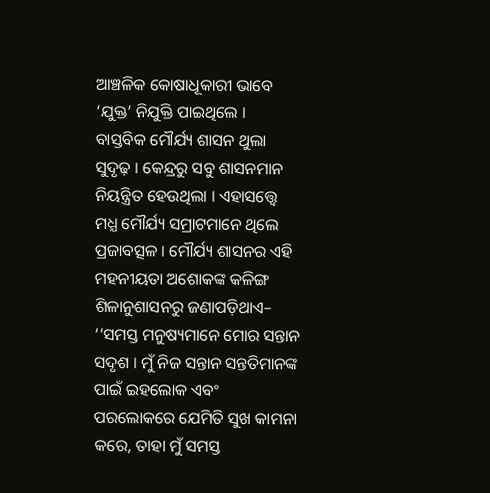ଆଞ୍ଚଳିକ କୋଷାଧୂକାରୀ ଭାବେ ‘ଯୁକ୍ତ’ ନିଯୁକ୍ତି ପାଇଥିଲେ ।
ବାସ୍ତବିକ ମୌର୍ଯ୍ୟ ଶାସନ ଥୁଲା ସୁଦୃଢ଼ । କେନ୍ଦ୍ରରୁ ସବୁ ଶାସନମାନ ନିୟନ୍ତ୍ରିତ ହେଉଥିଲା । ଏହାସତ୍ତ୍ବେ ମଧ୍ଯ ମୌର୍ଯ୍ୟ ସମ୍ରାଟମାନେ ଥିଲେ ପ୍ରଜାବତ୍ସଳ । ମୌର୍ଯ୍ୟ ଶାସନର ଏହି ମହନୀୟତା ଅଶୋକଙ୍କ କଳିଙ୍ଗ ଶିଳାନୁଶାସନରୁ ଜଣାପଡ଼ିଥାଏ–
‘‘ସମସ୍ତ ମନୁଷ୍ୟମାନେ ମୋର ସନ୍ତାନ ସଦୃଶ । ମୁଁ ନିଜ ସନ୍ତାନ ସନ୍ତତିମାନଙ୍କ ପାଇଁ ଇହଲୋକ ଏବଂ ପରଲୋକରେ ଯେମିତି ସୁଖ କାମନା କରେ, ତାହା ମୁଁ ସମସ୍ତ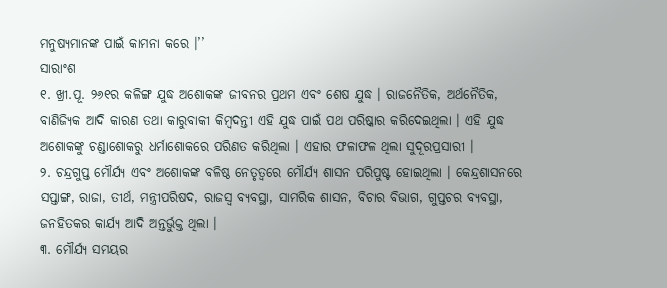ମନୁଷ୍ୟମାନଙ୍କ ପାଇଁ କାମନା କରେ ।’’
ସାରାଂଶ
୧. ଖ୍ରୀ.ପୂ. ୨୬୧ର କଳିଙ୍ଗ ଯୁଦ୍ଧ ଅଶୋକଙ୍କ ଜୀବନର ପ୍ରଥମ ଏବଂ ଶେଷ ଯୁଦ୍ଧ । ରାଜନୈତିକ, ଅର୍ଥନୈତିକ, ବାଣିଜ୍ୟିକ ଆଦି କାରଣ ତଥା କାରୁବାକୀ କିମ୍ବଦନ୍ତୀ ଏହି ଯୁଦ୍ଧ ପାଇଁ ପଥ ପରିଷ୍କାର କରିଦେଇଥିଲା । ଏହି ଯୁଦ୍ଧ ଅଶୋକଙ୍କୁ ଚଣ୍ଡାଶୋକରୁ ଧର୍ମାଶୋକରେ ପରିଣତ କରିଥିଲା । ଏହାର ଫଳାଫଳ ଥିଲା ସୁଦୂରପ୍ରସାରୀ ।
୨. ଚନ୍ଦ୍ରଗୁପ୍ତ ମୌର୍ଯ୍ୟ ଏବଂ ଅଶୋକଙ୍କ ବଳିଷ୍ଠ ନେତୃତ୍ବରେ ମୌର୍ଯ୍ୟ ଶାସନ ପରିପୁଷ୍ଟ ହୋଇଥିଲା । କେନ୍ଦ୍ରଶାସନରେ ସପ୍ତାଙ୍ଗ, ରାଜା, ତୀର୍ଥ, ମନ୍ତ୍ରୀପରିଷଦ, ରାଜସ୍ଵ ବ୍ୟବସ୍ଥା, ସାମରିକ ଶାସନ, ବିଚାର ବିଭାଗ, ଗୁପ୍ତଚର ବ୍ୟବସ୍ଥା, ଜନହିତକର କାର୍ଯ୍ୟ ଆଦି ଅନ୍ତର୍ଭୁକ୍ତ ଥିଲା ।
୩. ମୌର୍ଯ୍ୟ ସମୟର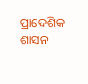ପ୍ରାଦେଶିକ ଶାସନ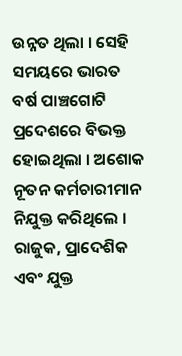ଉନ୍ନତ ଥିଲା । ସେହି ସମୟରେ ଭାରତ ବର୍ଷ ପାଞ୍ଚଗୋଟି ପ୍ରଦେଶରେ ବିଭକ୍ତ ହୋଇଥିଲା । ଅଶୋକ ନୂତନ କର୍ମଚାରୀମାନ ନିଯୁକ୍ତ କରିଥିଲେ । ରାଜୁକ, ପ୍ରାଦେଶିକ ଏବଂ ଯୁକ୍ତ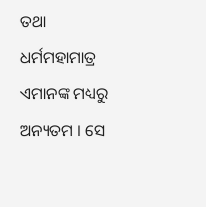ତଥା ଧର୍ମମହାମାତ୍ର ଏମାନଙ୍କ ମଧ୍ୟରୁ ଅନ୍ୟତମ । ସେ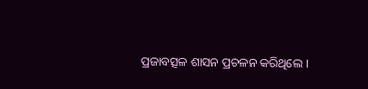ପ୍ରଜାବତ୍ସଳ ଶାସନ ପ୍ରଚଳନ କରିଥିଲେ ।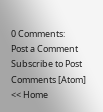0 Comments:
Post a Comment
Subscribe to Post Comments [Atom]
<< Home